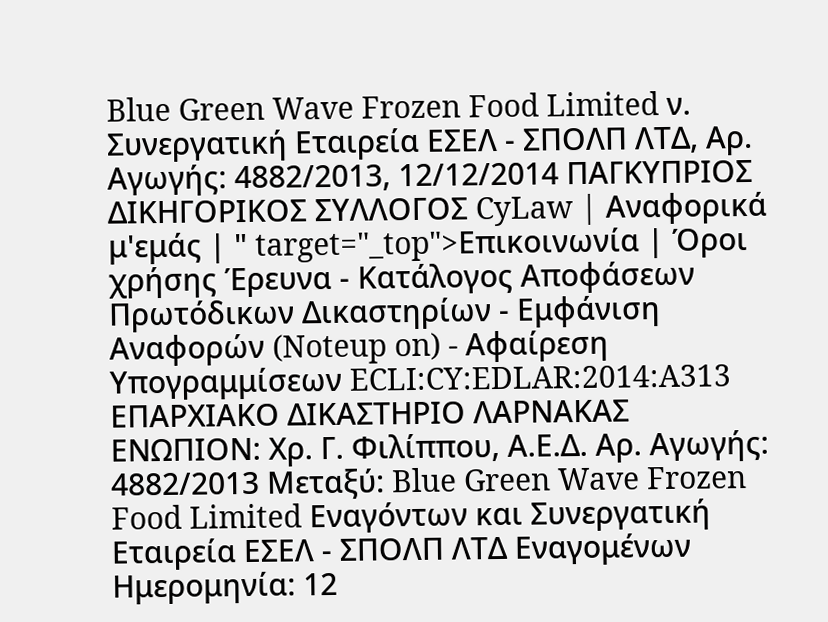Blue Green Wave Frozen Food Limited ν. Συνεργατική Εταιρεία ΕΣΕΛ - ΣΠΟΛΠ ΛΤΔ, Αρ. Αγωγής: 4882/2013, 12/12/2014 ΠΑΓΚΥΠΡΙΟΣ ΔΙΚΗΓΟΡΙΚΟΣ ΣΥΛΛΟΓΟΣ CyLaw | Αναφορικά μ'εμάς | " target="_top">Επικοινωνία | Όροι χρήσης Έρευνα - Κατάλογος Αποφάσεων Πρωτόδικων Δικαστηρίων - Εμφάνιση Αναφορών (Noteup on) - Αφαίρεση Υπογραμμίσεων ECLI:CY:EDLAR:2014:A313 ΕΠΑΡΧΙΑΚΟ ΔΙΚΑΣΤΗΡΙΟ ΛΑΡΝΑΚΑΣ ΕΝΩΠΙΟΝ: Χρ. Γ. Φιλίππου, Α.Ε.Δ. Αρ. Αγωγής: 4882/2013 Μεταξύ: Blue Green Wave Frozen Food Limited Εναγόντων και Συνεργατική Εταιρεία ΕΣΕΛ - ΣΠΟΛΠ ΛΤΔ Εναγομένων Ημερομηνία: 12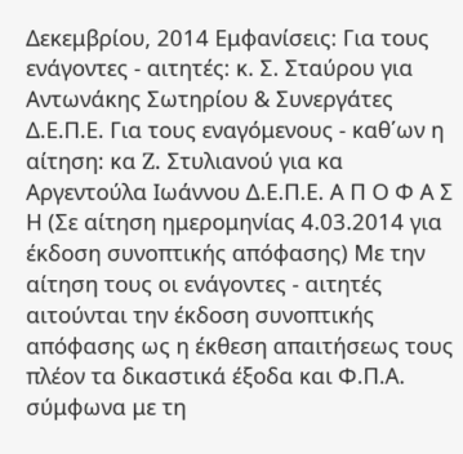Δεκεμβρίου, 2014 Εμφανίσεις: Για τους ενάγοντες - αιτητές: κ. Σ. Σταύρου για Αντωνάκης Σωτηρίου & Συνεργάτες Δ.Ε.Π.Ε. Για τους εναγόμενους - καθ΄ων η αίτηση: κα Z. Στυλιανού για κα Αργεντούλα Ιωάννου Δ.Ε.Π.Ε. Α Π Ο Φ Α Σ Η (Σε αίτηση ημερομηνίας 4.03.2014 για έκδοση συνοπτικής απόφασης) Με την αίτηση τους οι ενάγοντες - αιτητές αιτούνται την έκδοση συνοπτικής απόφασης ως η έκθεση απαιτήσεως τους πλέον τα δικαστικά έξοδα και Φ.Π.Α. σύμφωνα με τη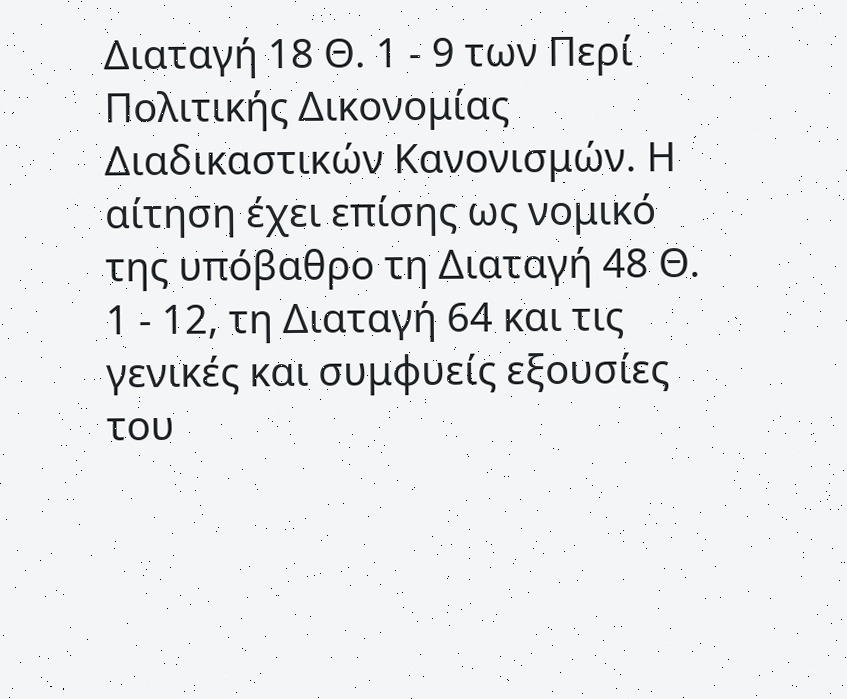Διαταγή 18 Θ. 1 - 9 των Περί Πολιτικής Δικονομίας Διαδικαστικών Κανονισμών. Η αίτηση έχει επίσης ως νομικό της υπόβαθρο τη Διαταγή 48 Θ. 1 - 12, τη Διαταγή 64 και τις γενικές και συμφυείς εξουσίες του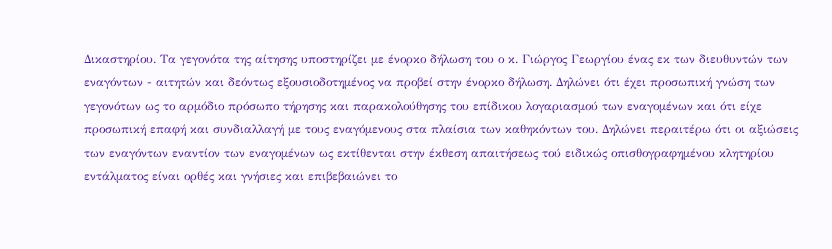Δικαστηρίου. Τα γεγονότα της αίτησης υποστηρίζει με ένορκο δήλωση του ο κ. Γιώργος Γεωργίου ένας εκ των διευθυντών των εναγόντων - αιτητών και δεόντως εξουσιοδοτημένος να προβεί στην ένορκο δήλωση. Δηλώνει ότι έχει προσωπική γνώση των γεγονότων ως το αρμόδιο πρόσωπο τήρησης και παρακολούθησης του επίδικου λογαριασμού των εναγομένων και ότι είχε προσωπική επαφή και συνδιαλλαγή με τους εναγόμενους στα πλαίσια των καθηκόντων του. Δηλώνει περαιτέρω ότι οι αξιώσεις των εναγόντων εναντίον των εναγομένων ως εκτίθενται στην έκθεση απαιτήσεως τού ειδικώς οπισθογραφημένου κλητηρίου εντάλματος είναι ορθές και γνήσιες και επιβεβαιώνει το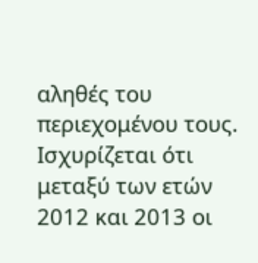αληθές του περιεχομένου τους. Ισχυρίζεται ότι μεταξύ των ετών 2012 και 2013 οι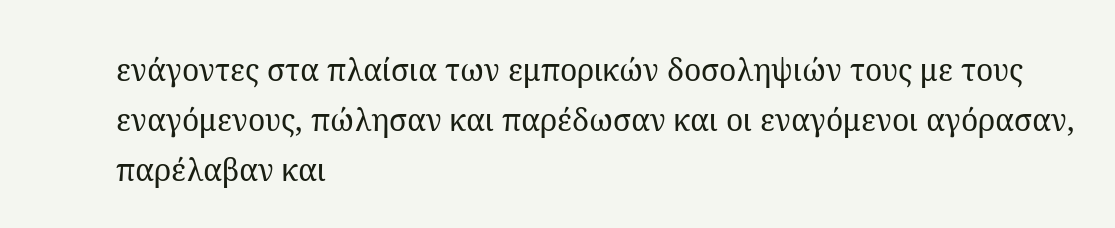ενάγοντες στα πλαίσια των εμπορικών δοσοληψιών τους με τους εναγόμενους, πώλησαν και παρέδωσαν και οι εναγόμενοι αγόρασαν, παρέλαβαν και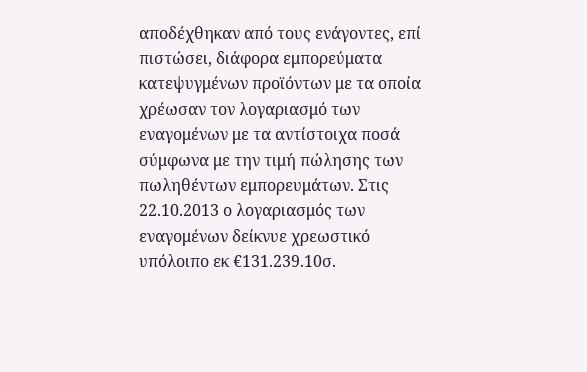αποδέχθηκαν από τους ενάγοντες, επί πιστώσει, διάφορα εμπορεύματα κατεψυγμένων προϊόντων με τα οποία χρέωσαν τον λογαριασμό των εναγομένων με τα αντίστοιχα ποσά σύμφωνα με την τιμή πώλησης των πωληθέντων εμπορευμάτων. Στις 22.10.2013 ο λογαριασμός των εναγομένων δείκνυε χρεωστικό υπόλοιπο εκ €131.239.10σ.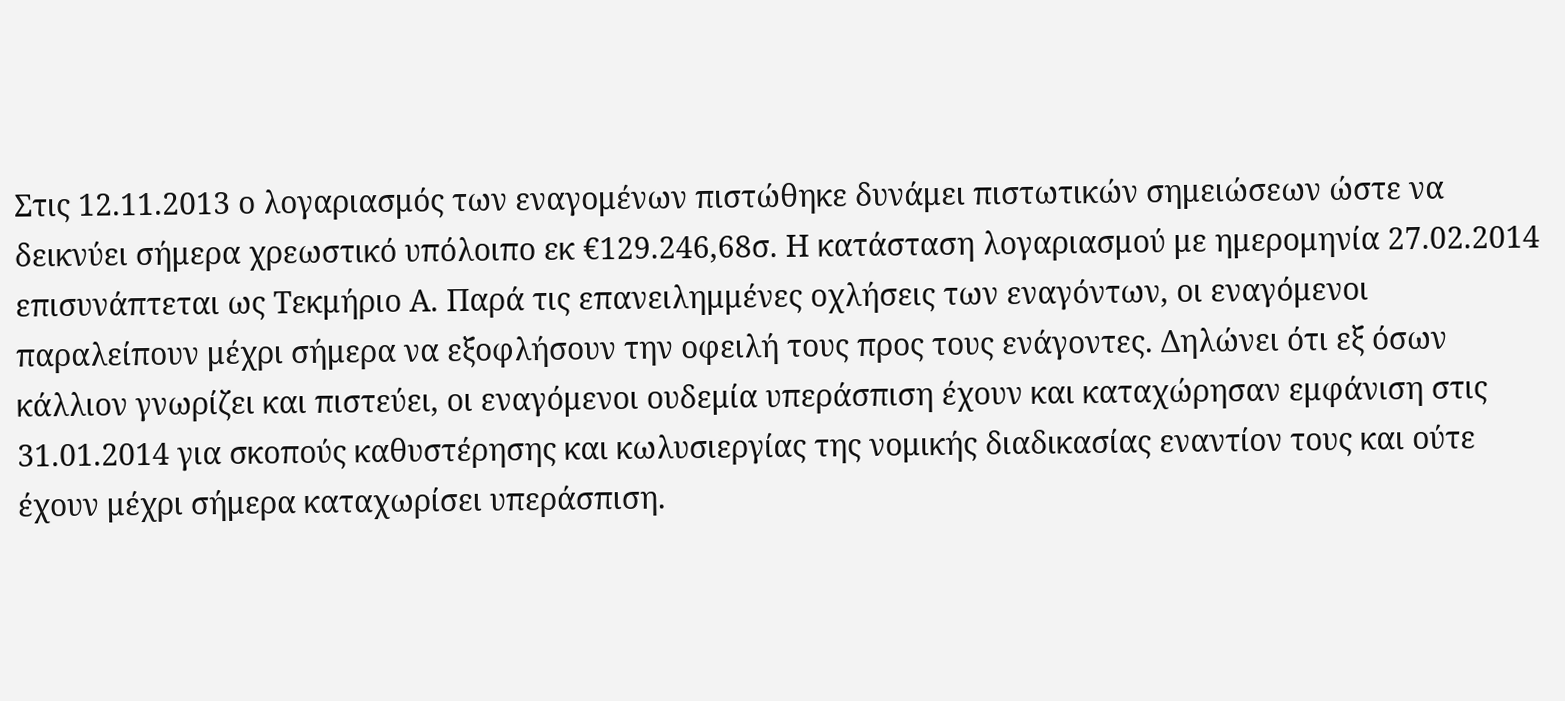Στις 12.11.2013 ο λογαριασμός των εναγομένων πιστώθηκε δυνάμει πιστωτικών σημειώσεων ώστε να δεικνύει σήμερα χρεωστικό υπόλοιπο εκ €129.246,68σ. Η κατάσταση λογαριασμού με ημερομηνία 27.02.2014 επισυνάπτεται ως Τεκμήριο Α. Παρά τις επανειλημμένες οχλήσεις των εναγόντων, οι εναγόμενοι παραλείπουν μέχρι σήμερα να εξοφλήσουν την οφειλή τους προς τους ενάγοντες. Δηλώνει ότι εξ όσων κάλλιον γνωρίζει και πιστεύει, οι εναγόμενοι ουδεμία υπεράσπιση έχουν και καταχώρησαν εμφάνιση στις 31.01.2014 για σκοπούς καθυστέρησης και κωλυσιεργίας της νομικής διαδικασίας εναντίον τους και ούτε έχουν μέχρι σήμερα καταχωρίσει υπεράσπιση.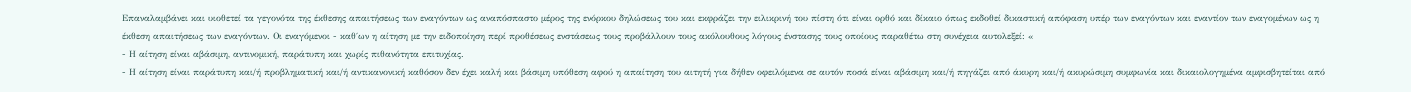Επαναλαμβάνει και υιοθετεί τα γεγονότα της έκθεσης απαιτήσεως των εναγόντων ως αναπόσπαστο μέρος της ενόρκου δηλώσεως του και εκφράζει την ειλικρινή του πίστη ότι είναι ορθό και δίκαιο όπως εκδοθεί δικαστική απόφαση υπέρ των εναγόντων και εναντίον των εναγομένων ως η έκθεση απαιτήσεως των εναγόντων. Οι εναγόμενοι - καθ΄ων η αίτηση με την ειδοποίηση περί προθέσεως ενστάσεως τους προβάλλουν τους ακόλουθους λόγους ένστασης τους οποίους παραθέτω στη συνέχεια αυτολεξεί: «
- Η αίτηση είναι αβάσιμη, αντινομική, παράτυπη και χωρίς πιθανότητα επιτυχίας.
- Η αίτηση είναι παράτυπη και/ή προβληματική και/ή αντικανονική καθόσον δεν έχει καλή και βάσιμη υπόθεση αφού η απαίτηση του αιτητή για δήθεν οφειλόμενα σε αυτόν ποσά είναι αβάσιμη και/ή πηγάζει από άκυρη και/ή ακυρώσιμη συμφωνία και δικαιολογημένα αμφισβητείται από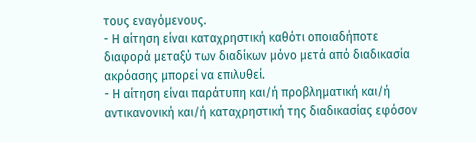τους εναγόμενους.
- Η αίτηση είναι καταχρηστική καθότι οποιαδήποτε διαφορά μεταξύ των διαδίκων μόνο μετά από διαδικασία ακρόασης μπορεί να επιλυθεί.
- Η αίτηση είναι παράτυπη και/ή προβληματική και/ή αντικανονική και/ή καταχρηστική της διαδικασίας εφόσον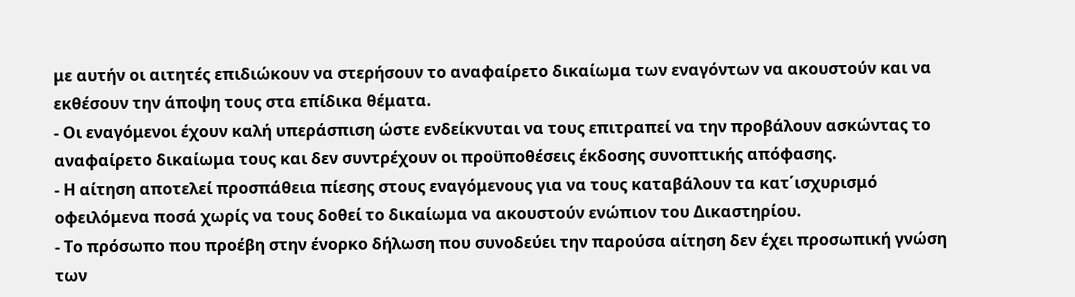με αυτήν οι αιτητές επιδιώκουν να στερήσουν το αναφαίρετο δικαίωμα των εναγόντων να ακουστούν και να εκθέσουν την άποψη τους στα επίδικα θέματα.
- Οι εναγόμενοι έχουν καλή υπεράσπιση ώστε ενδείκνυται να τους επιτραπεί να την προβάλουν ασκώντας το αναφαίρετο δικαίωμα τους και δεν συντρέχουν οι προϋποθέσεις έκδοσης συνοπτικής απόφασης.
- Η αίτηση αποτελεί προσπάθεια πίεσης στους εναγόμενους για να τους καταβάλουν τα κατ΄ισχυρισμό οφειλόμενα ποσά χωρίς να τους δοθεί το δικαίωμα να ακουστούν ενώπιον του Δικαστηρίου.
- Το πρόσωπο που προέβη στην ένορκο δήλωση που συνοδεύει την παρούσα αίτηση δεν έχει προσωπική γνώση των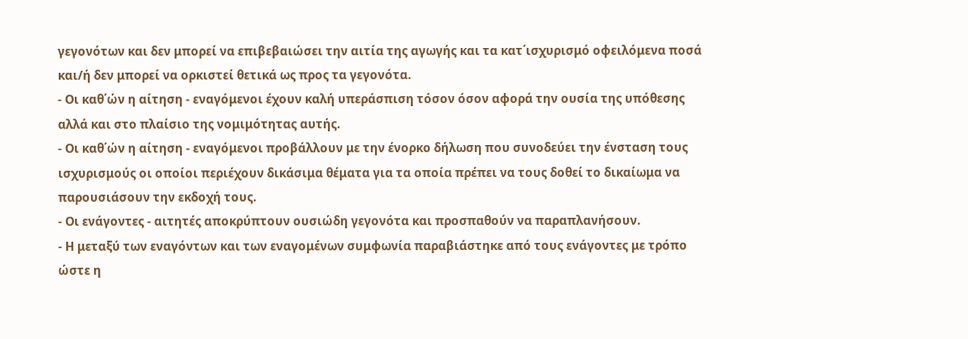γεγονότων και δεν μπορεί να επιβεβαιώσει την αιτία της αγωγής και τα κατ΄ισχυρισμό οφειλόμενα ποσά και/ή δεν μπορεί να ορκιστεί θετικά ως προς τα γεγονότα.
- Οι καθ΄ών η αίτηση - εναγόμενοι έχουν καλή υπεράσπιση τόσον όσον αφορά την ουσία της υπόθεσης αλλά και στο πλαίσιο της νομιμότητας αυτής.
- Οι καθ΄ών η αίτηση - εναγόμενοι προβάλλουν με την ένορκο δήλωση που συνοδεύει την ένσταση τους ισχυρισμούς οι οποίοι περιέχουν δικάσιμα θέματα για τα οποία πρέπει να τους δοθεί το δικαίωμα να παρουσιάσουν την εκδοχή τους.
- Οι ενάγοντες - αιτητές αποκρύπτουν ουσιώδη γεγονότα και προσπαθούν να παραπλανήσουν.
- Η μεταξύ των εναγόντων και των εναγομένων συμφωνία παραβιάστηκε από τους ενάγοντες με τρόπο ώστε η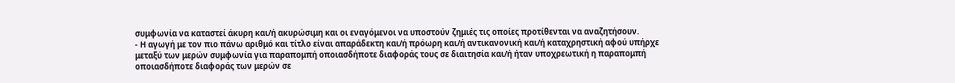συμφωνία να καταστεί άκυρη και/ή ακυρώσιμη και οι εναγόμενοι να υποστούν ζημιές τις οποίες προτίθενται να αναζητήσουν.
- Η αγωγή με τον πιο πάνω αριθμό και τίτλο είναι απαράδεκτη και/ή πρόωρη και/ή αντικανονική και/ή καταχρηστική αφού υπήρχε μεταξύ των μερών συμφωνία για παραπομπή οποιασδήποτε διαφοράς τους σε διαιτησία και/ή ήταν υποχρεωτική η παραπομπή οποιασδήποτε διαφοράς των μερών σε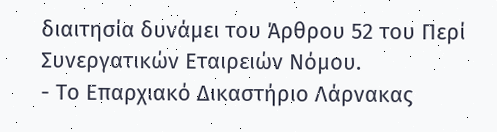διαιτησία δυνάμει του Άρθρου 52 του Περί Συνεργατικών Εταιρειών Νόμου.
- Το Επαρχιακό Δικαστήριο Λάρνακας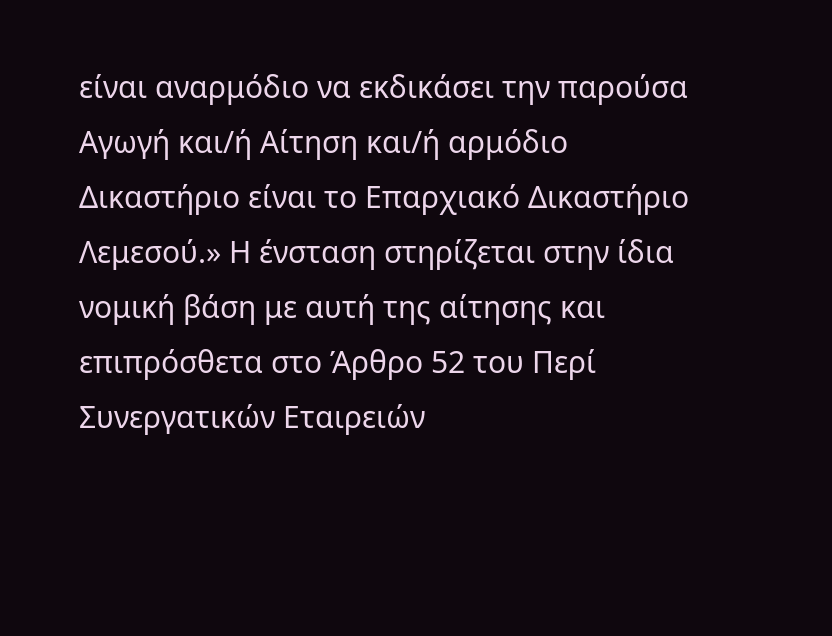είναι αναρμόδιο να εκδικάσει την παρούσα Αγωγή και/ή Αίτηση και/ή αρμόδιο Δικαστήριο είναι το Επαρχιακό Δικαστήριο Λεμεσού.» Η ένσταση στηρίζεται στην ίδια νομική βάση με αυτή της αίτησης και επιπρόσθετα στο Άρθρο 52 του Περί Συνεργατικών Εταιρειών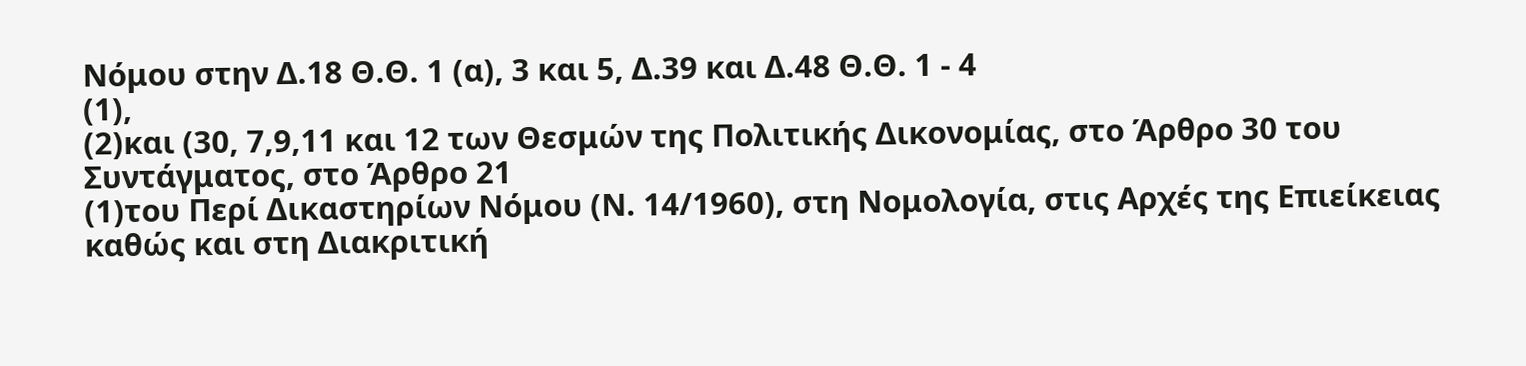Νόμου στην Δ.18 Θ.Θ. 1 (α), 3 και 5, Δ.39 και Δ.48 Θ.Θ. 1 - 4
(1),
(2)και (30, 7,9,11 και 12 των Θεσμών της Πολιτικής Δικονομίας, στο Άρθρο 30 του Συντάγματος, στο Άρθρο 21
(1)του Περί Δικαστηρίων Νόμου (Ν. 14/1960), στη Νομολογία, στις Αρχές της Επιείκειας καθώς και στη Διακριτική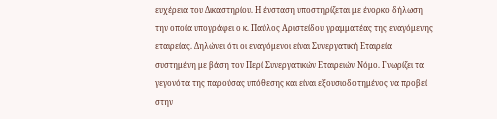ευχέρεια του Δικαστηρίου. Η ένσταση υποστηρίζεται με ένορκο δήλωση την οποία υπογράφει ο κ. Παύλος Αριστείδου γραμματέας της εναγόμενης εταιρείας. Δηλώνει ότι οι εναγόμενοι είναι Συνεργατική Εταιρεία συστημένη με βάση τον Περί Συνεργατικών Εταιρειών Νόμο. Γνωρίζει τα γεγονότα της παρούσας υπόθεσης και είναι εξουσιοδοτημένος να προβεί στην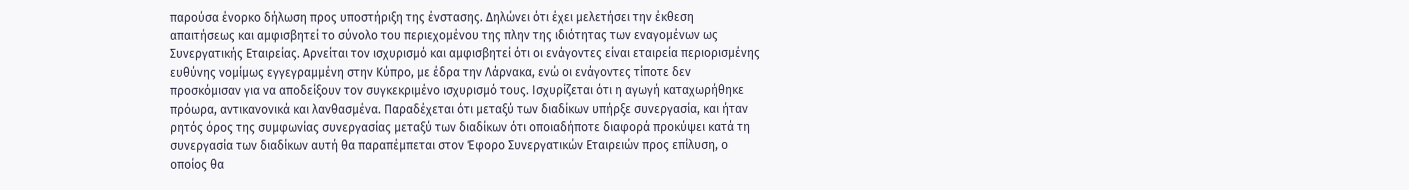παρούσα ένορκο δήλωση προς υποστήριξη της ένστασης. Δηλώνει ότι έχει μελετήσει την έκθεση απαιτήσεως και αμφισβητεί το σύνολο του περιεχομένου της πλην της ιδιότητας των εναγομένων ως Συνεργατικής Εταιρείας. Αρνείται τον ισχυρισμό και αμφισβητεί ότι οι ενάγοντες είναι εταιρεία περιορισμένης ευθύνης νομίμως εγγεγραμμένη στην Κύπρο, με έδρα την Λάρνακα, ενώ οι ενάγοντες τίποτε δεν προσκόμισαν για να αποδείξουν τον συγκεκριμένο ισχυρισμό τους. Ισχυρίζεται ότι η αγωγή καταχωρήθηκε πρόωρα, αντικανονικά και λανθασμένα. Παραδέχεται ότι μεταξύ των διαδίκων υπήρξε συνεργασία, και ήταν ρητός όρος της συμφωνίας συνεργασίας μεταξύ των διαδίκων ότι οποιαδήποτε διαφορά προκύψει κατά τη συνεργασία των διαδίκων αυτή θα παραπέμπεται στον Έφορο Συνεργατικών Εταιρειών προς επίλυση, ο οποίος θα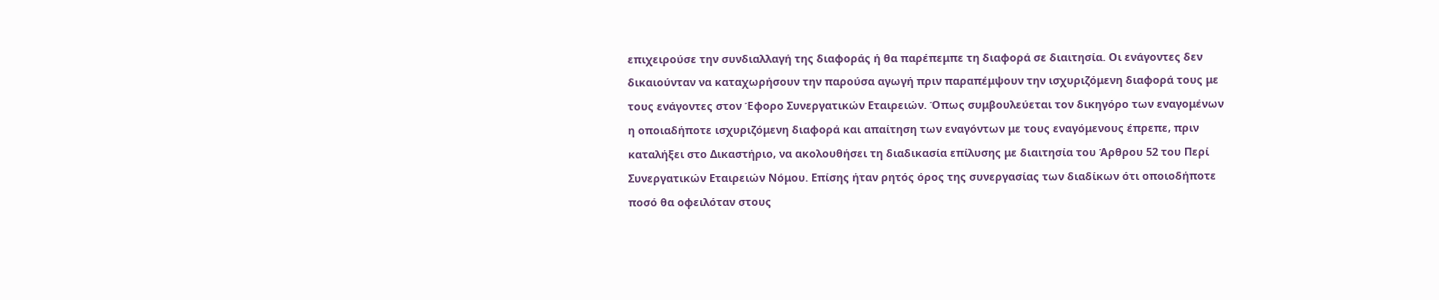επιχειρούσε την συνδιαλλαγή της διαφοράς ή θα παρέπεμπε τη διαφορά σε διαιτησία. Οι ενάγοντες δεν δικαιούνταν να καταχωρήσουν την παρούσα αγωγή πριν παραπέμψουν την ισχυριζόμενη διαφορά τους με τους ενάγοντες στον Έφορο Συνεργατικών Εταιρειών. Όπως συμβουλεύεται τον δικηγόρο των εναγομένων η οποιαδήποτε ισχυριζόμενη διαφορά και απαίτηση των εναγόντων με τους εναγόμενους έπρεπε, πριν καταλήξει στο Δικαστήριο, να ακολουθήσει τη διαδικασία επίλυσης με διαιτησία του Άρθρου 52 του Περί Συνεργατικών Εταιρειών Νόμου. Επίσης ήταν ρητός όρος της συνεργασίας των διαδίκων ότι οποιοδήποτε ποσό θα οφειλόταν στους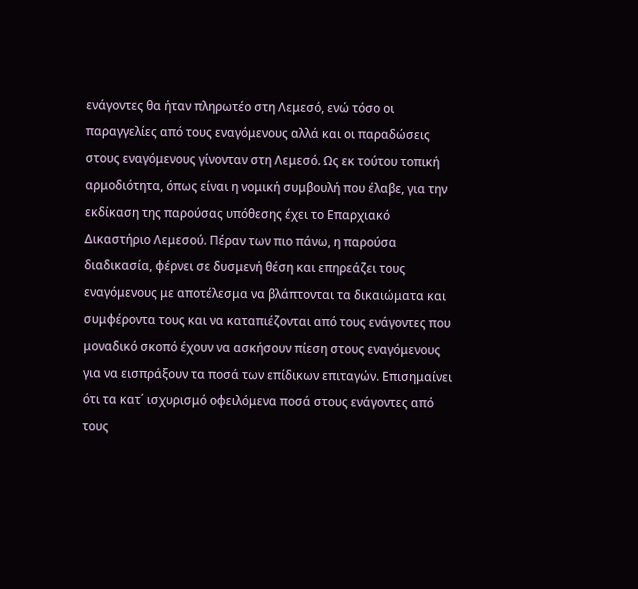ενάγοντες θα ήταν πληρωτέο στη Λεμεσό, ενώ τόσο οι παραγγελίες από τους εναγόμενους αλλά και οι παραδώσεις στους εναγόμενους γίνονταν στη Λεμεσό. Ως εκ τούτου τοπική αρμοδιότητα, όπως είναι η νομική συμβουλή που έλαβε, για την εκδίκαση της παρούσας υπόθεσης έχει το Επαρχιακό Δικαστήριο Λεμεσού. Πέραν των πιο πάνω, η παρούσα διαδικασία, φέρνει σε δυσμενή θέση και επηρεάζει τους εναγόμενους με αποτέλεσμα να βλάπτονται τα δικαιώματα και συμφέροντα τους και να καταπιέζονται από τους ενάγοντες που μοναδικό σκοπό έχουν να ασκήσουν πίεση στους εναγόμενους για να εισπράξουν τα ποσά των επίδικων επιταγών. Επισημαίνει ότι τα κατ΄ ισχυρισμό οφειλόμενα ποσά στους ενάγοντες από τους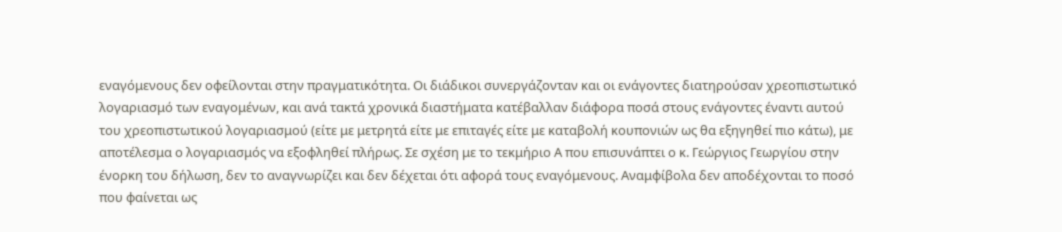εναγόμενους δεν οφείλονται στην πραγματικότητα. Οι διάδικοι συνεργάζονταν και οι ενάγοντες διατηρούσαν χρεoπιστωτικό λογαριασμό των εναγομένων, και ανά τακτά χρονικά διαστήματα κατέβαλλαν διάφορα ποσά στους ενάγοντες έναντι αυτού του χρεoπιστωτικού λογαριασμού (είτε με μετρητά είτε με επιταγές είτε με καταβολή κουπονιών ως θα εξηγηθεί πιο κάτω), με αποτέλεσμα ο λογαριασμός να εξοφληθεί πλήρως. Σε σχέση με το τεκμήριο Α που επισυνάπτει ο κ. Γεώργιος Γεωργίου στην ένορκη του δήλωση, δεν το αναγνωρίζει και δεν δέχεται ότι αφορά τους εναγόμενους. Αναμφίβολα δεν αποδέχονται το ποσό που φαίνεται ως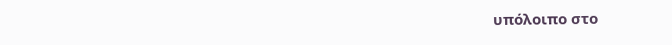υπόλοιπο στο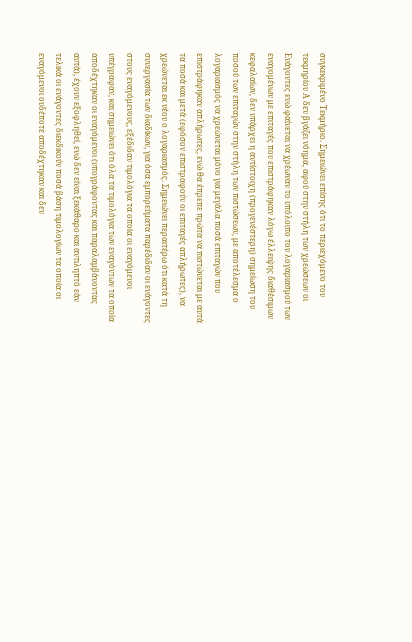συγκεκριμένο Τεκμήριο. Σημειώνει επίσης ότι το περιεχόμενο του τεκμηρίου Α δεν βγάζει νόημα, αφού στην στήλη των χρεώσεων οι Ενάγοντες ενώ φαίνεται να χρέωναν το υπόλοιπο του λογαριασμού των εναγομένων με επιταγές που επιστράφηκαν λόγω έλλειψης διαθέσιμων κεφαλαίων, δεν υπάρχει η αντίστοιχη (προγενέστερη) σημείωση του ποσού των επιταγών στην στήλη των πιστώσεων, με αποτέλεσμα ο λογαριασμός να χρεώνεται μόνο για μεγάλα ποσά επιταγών που επιστράφηκαν απλήρωτες, ενώ θα έπρεπε πρώτα να πιστώνεται με αυτά τα ποσά και μετά (εφόσον επιστραφούν οι επιταγές απλήρωτες), να χρεώνεται εκ νέου ο λογαριασμός. Σημειώνει περαιτέρω ότι κατά τη συνεργασία των διαδίκων, για όσα εμπορεύματα παρέδιδαν οι ενάγοντες στους εναγόμενους, εξέδιδαν τιμολόγια τα οποία οι εναγόμενοι υπέγραφαν, και σημειώνει ότι όλα τα τιμολόγια των εναγόντων τα οποία αποδέχτηκαν οι εναγόμενοι (υπογράφοντας και παραλαμβάνοντας αυτά), έχουν εξοφληθεί, ενώ δεν είναι ξεκάθαρο και αντιληπτό εάν τελικά οι ενάγοντες διεκδικούν ποσά βάση τιμολογίων τα οποία οι εναγόμενοι ουδέποτε αποδέχτηκαν και δεν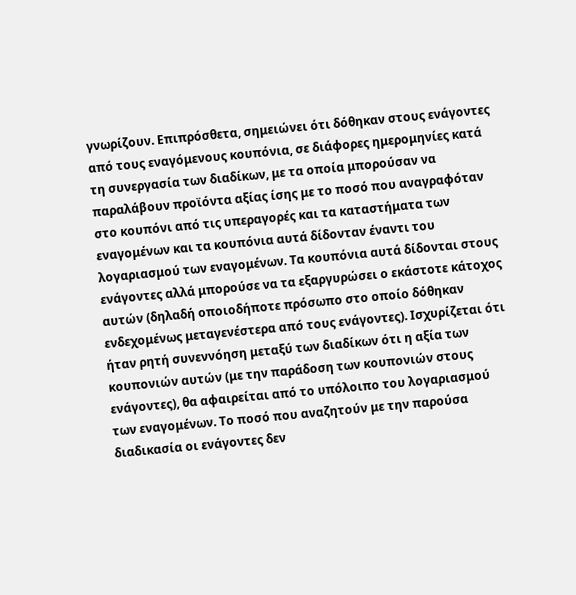γνωρίζουν. Επιπρόσθετα, σημειώνει ότι δόθηκαν στους ενάγοντες από τους εναγόμενους κουπόνια, σε διάφορες ημερομηνίες κατά τη συνεργασία των διαδίκων, με τα οποία μπορούσαν να παραλάβουν προϊόντα αξίας ίσης με το ποσό που αναγραφόταν στο κουπόνι από τις υπεραγορές και τα καταστήματα των εναγομένων και τα κουπόνια αυτά δίδονταν έναντι του λογαριασμού των εναγομένων. Τα κουπόνια αυτά δίδονται στους ενάγοντες αλλά μπορούσε να τα εξαργυρώσει ο εκάστοτε κάτοχος αυτών (δηλαδή οποιοδήποτε πρόσωπο στο οποίο δόθηκαν ενδεχομένως μεταγενέστερα από τους ενάγοντες). Ισχυρίζεται ότι ήταν ρητή συνεννόηση μεταξύ των διαδίκων ότι η αξία των κουπονιών αυτών (με την παράδοση των κουπονιών στους ενάγοντες), θα αφαιρείται από το υπόλοιπο του λογαριασμού των εναγομένων. Το ποσό που αναζητούν με την παρούσα διαδικασία οι ενάγοντες δεν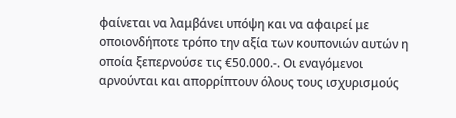φαίνεται να λαμβάνει υπόψη και να αφαιρεί με οποιονδήποτε τρόπο την αξία των κουπονιών αυτών η οποία ξεπερνούσε τις €50.000.-. Οι εναγόμενοι αρνούνται και απορρίπτουν όλους τους ισχυρισμούς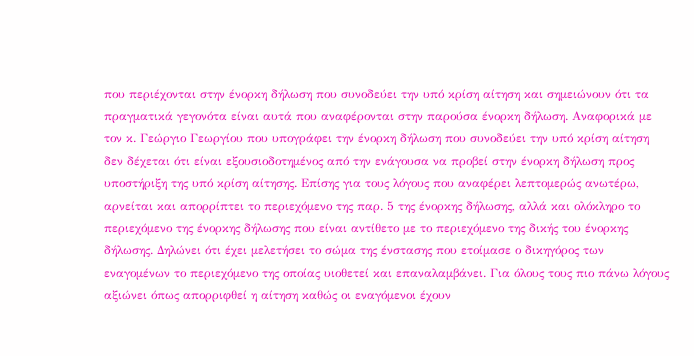που περιέχονται στην ένορκη δήλωση που συνοδεύει την υπό κρίση αίτηση και σημειώνουν ότι τα πραγματικά γεγονότα είναι αυτά που αναφέρονται στην παρούσα ένορκη δήλωση. Αναφορικά με τον κ. Γεώργιο Γεωργίου που υπογράφει την ένορκη δήλωση που συνοδεύει την υπό κρίση αίτηση δεν δέχεται ότι είναι εξουσιοδοτημένος από την ενάγουσα να προβεί στην ένορκη δήλωση προς υποστήριξη της υπό κρίση αίτησης. Επίσης για τους λόγους που αναφέρει λεπτομερώς ανωτέρω, αρνείται και απορρίπτει το περιεχόμενο της παρ. 5 της ένορκης δήλωσης, αλλά και ολόκληρο το περιεχόμενο της ένορκης δήλωσης που είναι αντίθετο με το περιεχόμενο της δικής του ένορκης δήλωσης. Δηλώνει ότι έχει μελετήσει το σώμα της ένστασης που ετοίμασε ο δικηγόρος των εναγομένων το περιεχόμενο της οποίας υιοθετεί και επαναλαμβάνει. Για όλους τους πιο πάνω λόγους αξιώνει όπως απορριφθεί η αίτηση καθώς οι εναγόμενοι έχουν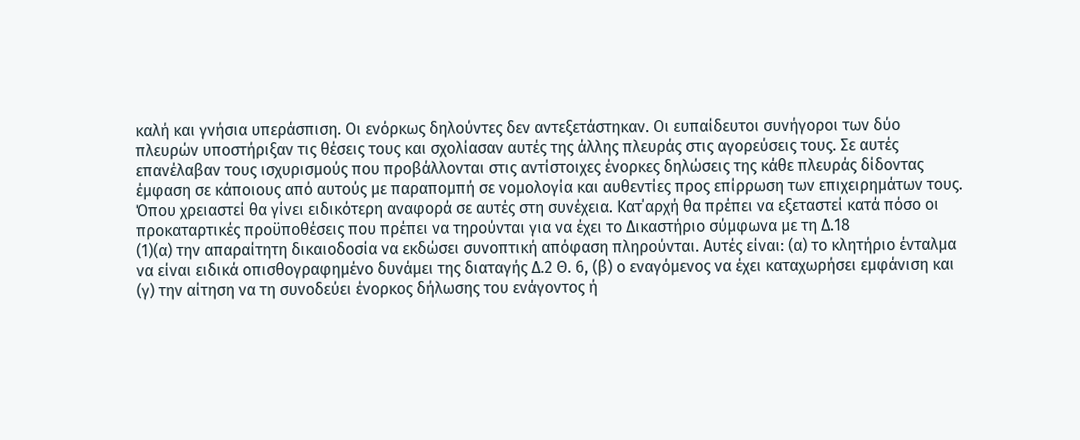καλή και γνήσια υπεράσπιση. Οι ενόρκως δηλούντες δεν αντεξετάστηκαν. Οι ευπαίδευτοι συνήγοροι των δύο πλευρών υποστήριξαν τις θέσεις τους και σχολίασαν αυτές της άλλης πλευράς στις αγορεύσεις τους. Σε αυτές επανέλαβαν τους ισχυρισμούς που προβάλλονται στις αντίστοιχες ένορκες δηλώσεις της κάθε πλευράς δίδοντας έμφαση σε κάποιους από αυτούς με παραπομπή σε νομολογία και αυθεντίες προς επίρρωση των επιχειρημάτων τους. Όπου χρειαστεί θα γίνει ειδικότερη αναφορά σε αυτές στη συνέχεια. Κατ΄αρχή θα πρέπει να εξεταστεί κατά πόσο οι προκαταρτικές προϋποθέσεις που πρέπει να τηρούνται για να έχει το Δικαστήριο σύμφωνα με τη Δ.18
(1)(α) την απαραίτητη δικαιοδοσία να εκδώσει συνοπτική απόφαση πληρούνται. Αυτές είναι: (α) το κλητήριο ένταλμα να είναι ειδικά οπισθογραφημένο δυνάμει της διαταγής Δ.2 Θ. 6, (β) ο εναγόμενος να έχει καταχωρήσει εμφάνιση και (γ) την αίτηση να τη συνοδεύει ένορκος δήλωσης του ενάγοντος ή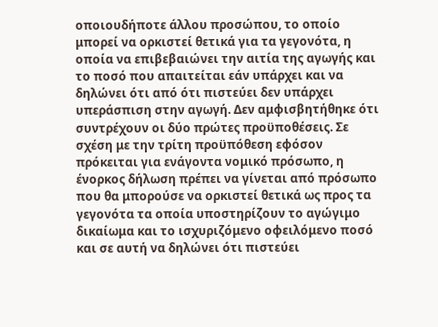οποιουδήποτε άλλου προσώπου, το οποίο μπορεί να ορκιστεί θετικά για τα γεγονότα, η οποία να επιβεβαιώνει την αιτία της αγωγής και το ποσό που απαιτείται εάν υπάρχει και να δηλώνει ότι από ότι πιστεύει δεν υπάρχει υπεράσπιση στην αγωγή. Δεν αμφισβητήθηκε ότι συντρέχουν οι δύο πρώτες προϋποθέσεις. Σε σχέση με την τρίτη προϋπόθεση εφόσον πρόκειται για ενάγοντα νομικό πρόσωπο, η ένορκος δήλωση πρέπει να γίνεται από πρόσωπο που θα μπορούσε να ορκιστεί θετικά ως προς τα γεγονότα τα οποία υποστηρίζουν το αγώγιμο δικαίωμα και το ισχυριζόμενο οφειλόμενο ποσό και σε αυτή να δηλώνει ότι πιστεύει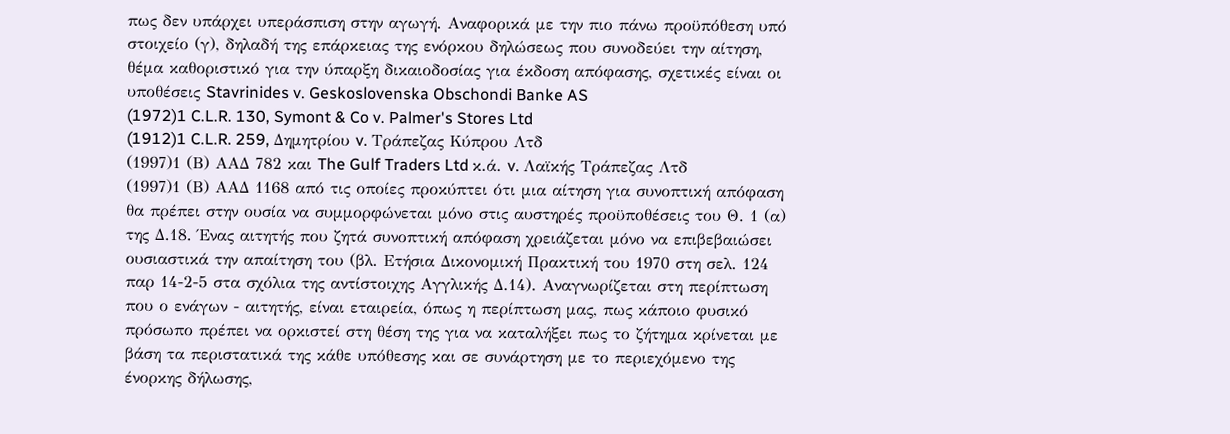πως δεν υπάρχει υπεράσπιση στην αγωγή. Αναφορικά με την πιο πάνω προϋπόθεση υπό στοιχείο (γ), δηλαδή της επάρκειας της ενόρκου δηλώσεως που συνοδεύει την αίτηση, θέμα καθοριστικό για την ύπαρξη δικαιοδοσίας για έκδοση απόφασης, σχετικές είναι οι υποθέσεις Stavrinides v. Geskoslovenska Obschondi Banke AS
(1972)1 C.L.R. 130, Symont & Co v. Palmer's Stores Ltd
(1912)1 C.L.R. 259, Δημητρίου v. Τράπεζας Κύπρου Λτδ
(1997)1 (Β) ΑΑΔ 782 και The Gulf Traders Ltd κ.ά. v. Λαϊκής Τράπεζας Λτδ
(1997)1 (Β) ΑΑΔ 1168 από τις οποίες προκύπτει ότι μια αίτηση για συνοπτική απόφαση θα πρέπει στην ουσία να συμμορφώνεται μόνο στις αυστηρές προϋποθέσεις του Θ. 1 (α) της Δ.18. Ένας αιτητής που ζητά συνοπτική απόφαση χρειάζεται μόνο να επιβεβαιώσει ουσιαστικά την απαίτηση του (βλ. Ετήσια Δικονομική Πρακτική του 1970 στη σελ. 124 παρ 14-2-5 στα σχόλια της αντίστοιχης Αγγλικής Δ.14). Αναγνωρίζεται στη περίπτωση που ο ενάγων - αιτητής, είναι εταιρεία, όπως η περίπτωση μας, πως κάποιο φυσικό πρόσωπο πρέπει να ορκιστεί στη θέση της για να καταλήξει πως το ζήτημα κρίνεται με βάση τα περιστατικά της κάθε υπόθεσης και σε συνάρτηση με το περιεχόμενο της ένορκης δήλωσης,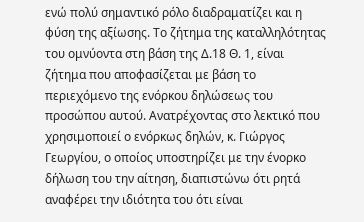ενώ πολύ σημαντικό ρόλο διαδραματίζει και η φύση της αξίωσης. Το ζήτημα της καταλληλότητας του ομνύοντα στη βάση της Δ.18 Θ. 1, είναι ζήτημα που αποφασίζεται με βάση το περιεχόμενο της ενόρκου δηλώσεως του προσώπου αυτού. Ανατρέχοντας στο λεκτικό που χρησιμοποιεί ο ενόρκως δηλών, κ. Γιώργος Γεωργίου, ο οποίος υποστηρίζει με την ένορκο δήλωση του την αίτηση, διαπιστώνω ότι ρητά αναφέρει την ιδιότητα του ότι είναι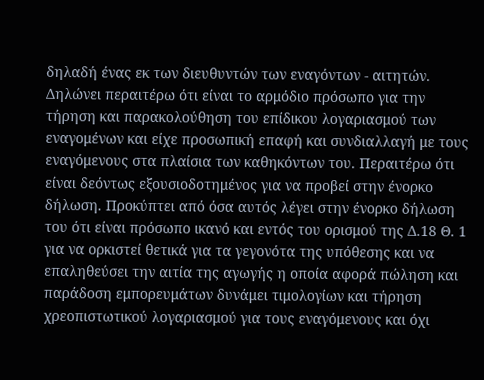δηλαδή ένας εκ των διευθυντών των εναγόντων - αιτητών. Δηλώνει περαιτέρω ότι είναι το αρμόδιο πρόσωπο για την τήρηση και παρακολούθηση του επίδικου λογαριασμού των εναγομένων και είχε προσωπική επαφή και συνδιαλλαγή με τους εναγόμενους στα πλαίσια των καθηκόντων του. Περαιτέρω ότι είναι δεόντως εξουσιοδοτημένος για να προβεί στην ένορκο δήλωση. Προκύπτει από όσα αυτός λέγει στην ένορκο δήλωση του ότι είναι πρόσωπο ικανό και εντός του ορισμού της Δ.18 Θ. 1 για να ορκιστεί θετικά για τα γεγονότα της υπόθεσης και να επαληθεύσει την αιτία της αγωγής η οποία αφορά πώληση και παράδοση εμπορευμάτων δυνάμει τιμολογίων και τήρηση χρεοπιστωτικού λογαριασμού για τους εναγόμενους και όχι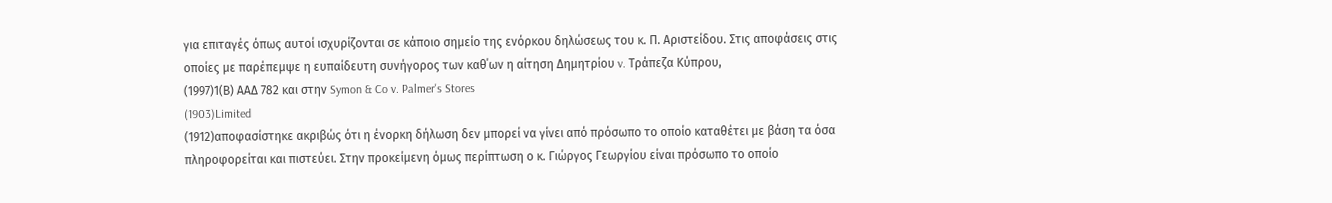για επιταγές όπως αυτοί ισχυρίζονται σε κάποιο σημείο της ενόρκου δηλώσεως του κ. Π. Αριστείδου. Στις αποφάσεις στις οποίες με παρέπεμψε η ευπαίδευτη συνήγορος των καθ΄ων η αίτηση Δημητρίου v. Τράπεζα Κύπρου,
(1997)1(Β) ΑΑΔ 782 και στην Symon & Co v. Palmer's Stores
(1903)Limited
(1912)αποφασίστηκε ακριβώς ότι η ένορκη δήλωση δεν μπορεί να γίνει από πρόσωπο το οποίο καταθέτει με βάση τα όσα πληροφορείται και πιστεύει. Στην προκείμενη όμως περίπτωση ο κ. Γιώργος Γεωργίου είναι πρόσωπο το οποίο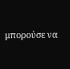μπορούσε να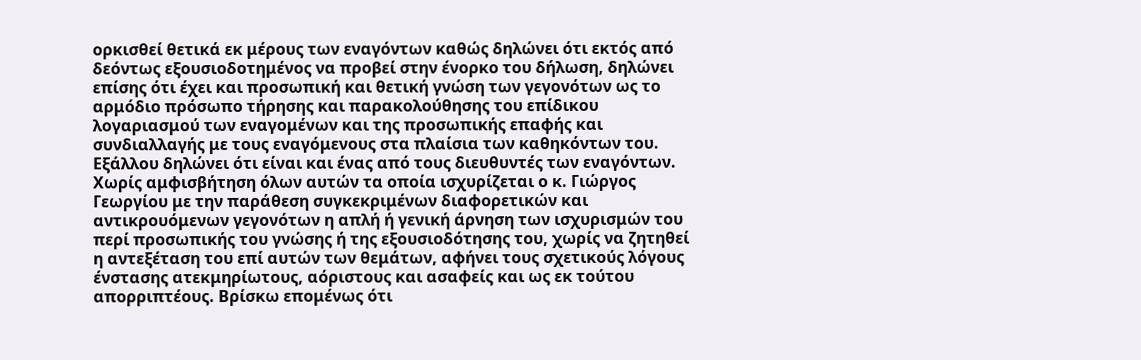ορκισθεί θετικά εκ μέρους των εναγόντων καθώς δηλώνει ότι εκτός από δεόντως εξουσιοδοτημένος να προβεί στην ένορκο του δήλωση, δηλώνει επίσης ότι έχει και προσωπική και θετική γνώση των γεγονότων ως το αρμόδιο πρόσωπο τήρησης και παρακολούθησης του επίδικου λογαριασμού των εναγομένων και της προσωπικής επαφής και συνδιαλλαγής με τους εναγόμενους στα πλαίσια των καθηκόντων του. Εξάλλου δηλώνει ότι είναι και ένας από τους διευθυντές των εναγόντων. Χωρίς αμφισβήτηση όλων αυτών τα οποία ισχυρίζεται ο κ. Γιώργος Γεωργίου με την παράθεση συγκεκριμένων διαφορετικών και αντικρουόμενων γεγονότων η απλή ή γενική άρνηση των ισχυρισμών του περί προσωπικής του γνώσης ή της εξουσιοδότησης του, χωρίς να ζητηθεί η αντεξέταση του επί αυτών των θεμάτων, αφήνει τους σχετικούς λόγους ένστασης ατεκμηρίωτους, αόριστους και ασαφείς και ως εκ τούτου απορριπτέους. Βρίσκω επομένως ότι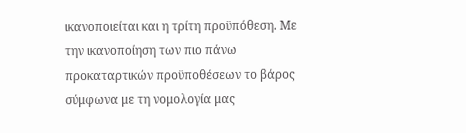ικανοποιείται και η τρίτη προϋπόθεση. Με την ικανοποίηση των πιο πάνω προκαταρτικών προϋποθέσεων το βάρος σύμφωνα με τη νομολογία μας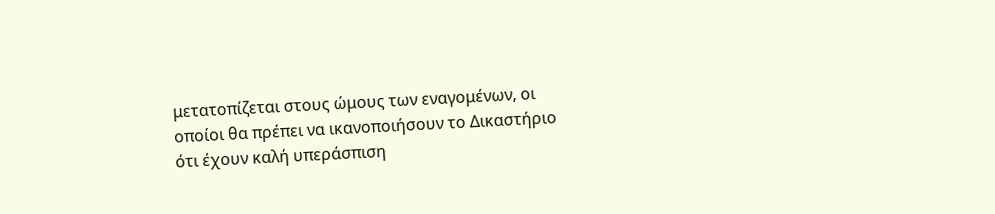μετατοπίζεται στους ώμους των εναγομένων, οι οποίοι θα πρέπει να ικανοποιήσουν το Δικαστήριο ότι έχουν καλή υπεράσπιση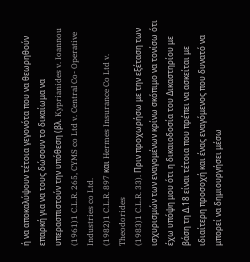ή να αποκαλύψουν τέτοια γεγονότα που να θεωρηθούν επαρκή για να τους δώσουν το δικαίωμα να υπερασπιστούν την υπόθεση (βλ. Kyprianides v. Ioannou
(1961)1 C.L.R. 265, CYMS co Ltd v. Central Co- Operative Industries co Ltd.
(1982)1 C.L.R. 897 και Hermes Insurance Co Ltd v. Theodorides
(1983)1 C.L.R. 33). Πριν προχωρήσω με την εξέταση των ισχυρισμών των εναγομένων κρίνω σκόπιμο να τονίσω ότι έχω υπόψη μου ότι η δικαιοδοσία του Δικαστηρίου με βάση τη Δ.18 είναι τέτοια που πρέπει να ασκείται με ιδιαίτερη προσοχή και ένας εναγόμενος που δυνατό να μπορεί να δημιουργήσει μέσω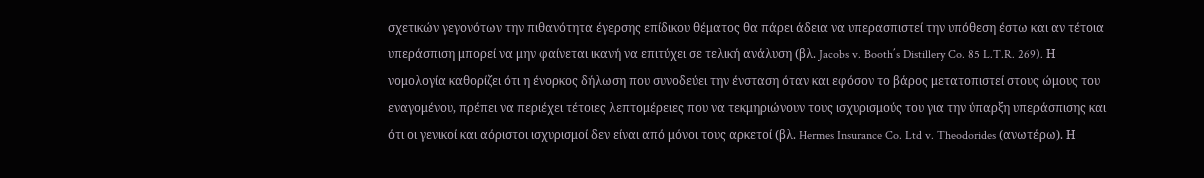σχετικών γεγονότων την πιθανότητα έγερσης επίδικου θέματος θα πάρει άδεια να υπερασπιστεί την υπόθεση έστω και αν τέτοια υπεράσπιση μπορεί να μην φαίνεται ικανή να επιτύχει σε τελική ανάλυση (βλ. Jacobs v. Booth΄s Distillery Co. 85 L.T.R. 269). Η νομολογία καθορίζει ότι η ένορκος δήλωση που συνοδεύει την ένσταση όταν και εφόσον το βάρος μετατοπιστεί στους ώμους του εναγομένου, πρέπει να περιέχει τέτοιες λεπτομέρειες που να τεκμηριώνουν τους ισχυρισμούς του για την ύπαρξη υπεράσπισης και ότι οι γενικοί και αόριστοι ισχυρισμοί δεν είναι από μόνοι τους αρκετοί (βλ. Hermes Insurance Co. Ltd v. Theodorides (ανωτέρω). Η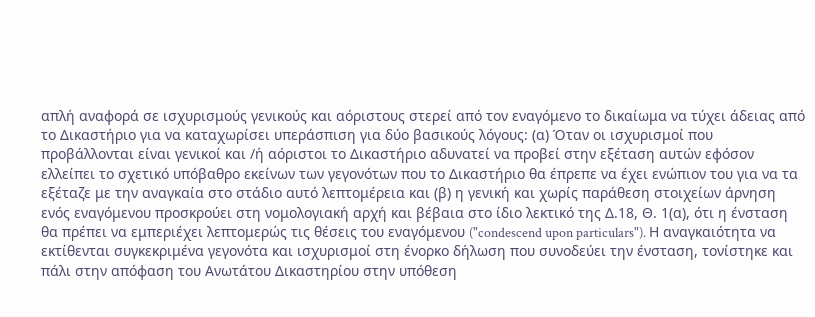απλή αναφορά σε ισχυρισμούς γενικούς και αόριστους στερεί από τον εναγόμενο το δικαίωμα να τύχει άδειας από το Δικαστήριο για να καταχωρίσει υπεράσπιση για δύο βασικούς λόγους: (α) Όταν οι ισχυρισμοί που προβάλλονται είναι γενικοί και /ή αόριστοι το Δικαστήριο αδυνατεί να προβεί στην εξέταση αυτών εφόσον ελλείπει το σχετικό υπόβαθρο εκείνων των γεγονότων που το Δικαστήριο θα έπρεπε να έχει ενώπιον του για να τα εξέταζε με την αναγκαία στο στάδιο αυτό λεπτομέρεια και (β) η γενική και χωρίς παράθεση στοιχείων άρνηση ενός εναγόμενου προσκρούει στη νομολογιακή αρχή και βέβαια στο ίδιο λεκτικό της Δ.18, Θ. 1(α), ότι η ένσταση θα πρέπει να εμπεριέχει λεπτομερώς τις θέσεις του εναγόμενου ("condescend upon particulars"). Η αναγκαιότητα να εκτίθενται συγκεκριμένα γεγονότα και ισχυρισμοί στη ένορκο δήλωση που συνοδεύει την ένσταση, τονίστηκε και πάλι στην απόφαση του Ανωτάτου Δικαστηρίου στην υπόθεση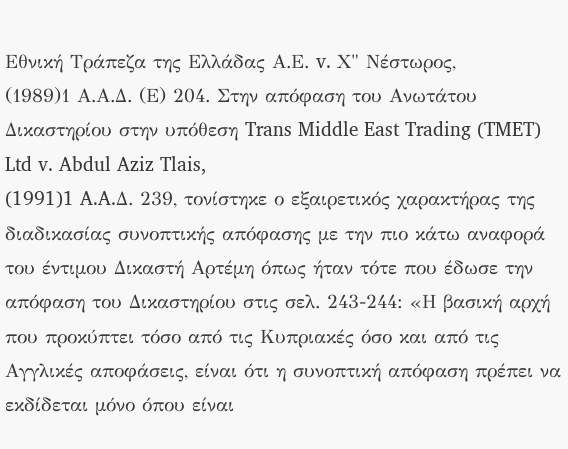Εθνική Τράπεζα της Ελλάδας Α.Ε. v. Χ" Νέστωρος,
(1989)1 Α.Α.Δ. (Ε) 204. Στην απόφαση του Ανωτάτου Δικαστηρίου στην υπόθεση Trans Middle East Trading (TMET) Ltd v. Abdul Aziz Tlais,
(1991)1 A.A.Δ. 239, τονίστηκε ο εξαιρετικός χαρακτήρας της διαδικασίας συνοπτικής απόφασης με την πιο κάτω αναφορά του έντιμου Δικαστή Αρτέμη όπως ήταν τότε που έδωσε την απόφαση του Δικαστηρίου στις σελ. 243-244: «Η βασική αρχή που προκύπτει τόσο από τις Κυπριακές όσο και από τις Αγγλικές αποφάσεις, είναι ότι η συνοπτική απόφαση πρέπει να εκδίδεται μόνο όπου είναι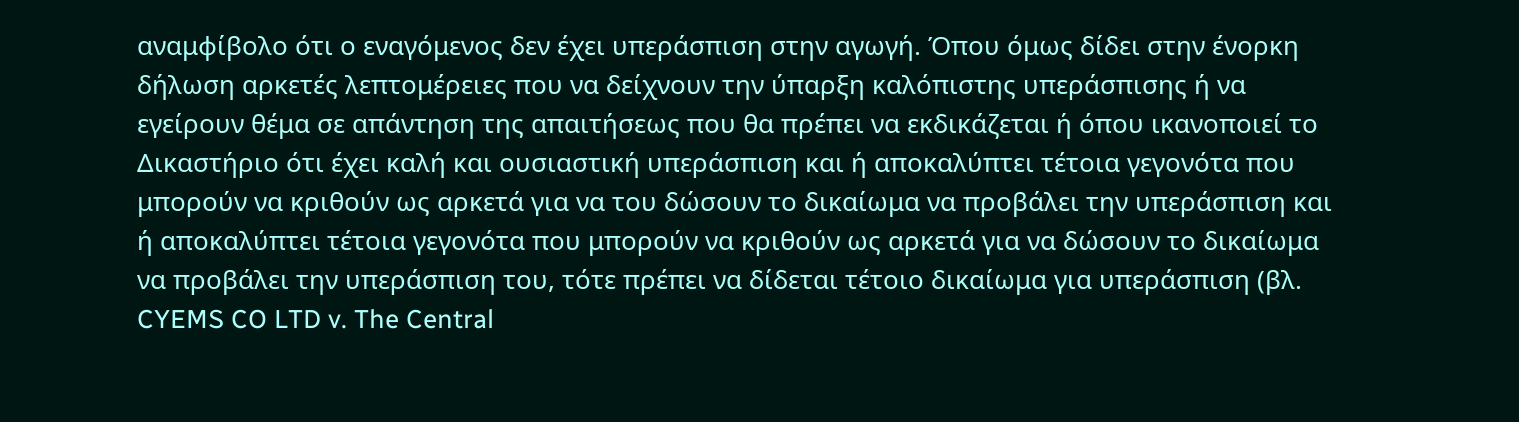αναμφίβολο ότι ο εναγόμενος δεν έχει υπεράσπιση στην αγωγή. Όπου όμως δίδει στην ένορκη δήλωση αρκετές λεπτομέρειες που να δείχνουν την ύπαρξη καλόπιστης υπεράσπισης ή να εγείρουν θέμα σε απάντηση της απαιτήσεως που θα πρέπει να εκδικάζεται ή όπου ικανοποιεί το Δικαστήριο ότι έχει καλή και ουσιαστική υπεράσπιση και ή αποκαλύπτει τέτοια γεγονότα που μπορούν να κριθούν ως αρκετά για να του δώσουν το δικαίωμα να προβάλει την υπεράσπιση και ή αποκαλύπτει τέτοια γεγονότα που μπορούν να κριθούν ως αρκετά για να δώσουν το δικαίωμα να προβάλει την υπεράσπιση του, τότε πρέπει να δίδεται τέτοιο δικαίωμα για υπεράσπιση (βλ. CYEMS CO LTD v. The Central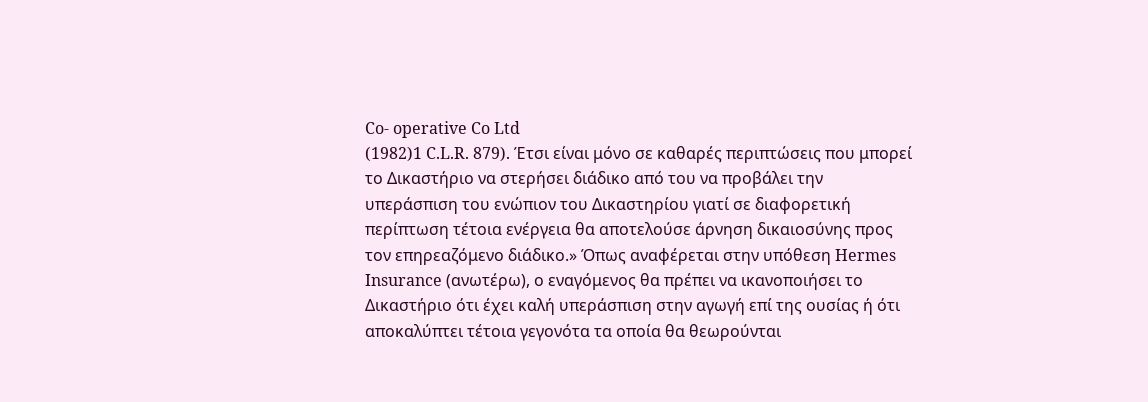Co- operative Co Ltd
(1982)1 C.L.R. 879). Έτσι είναι μόνο σε καθαρές περιπτώσεις που μπορεί το Δικαστήριο να στερήσει διάδικο από του να προβάλει την υπεράσπιση του ενώπιον του Δικαστηρίου γιατί σε διαφορετική περίπτωση τέτοια ενέργεια θα αποτελούσε άρνηση δικαιοσύνης προς τον επηρεαζόμενο διάδικο.» Όπως αναφέρεται στην υπόθεση Hermes Insurance (ανωτέρω), ο εναγόμενος θα πρέπει να ικανοποιήσει το Δικαστήριο ότι έχει καλή υπεράσπιση στην αγωγή επί της ουσίας ή ότι αποκαλύπτει τέτοια γεγονότα τα οποία θα θεωρούνται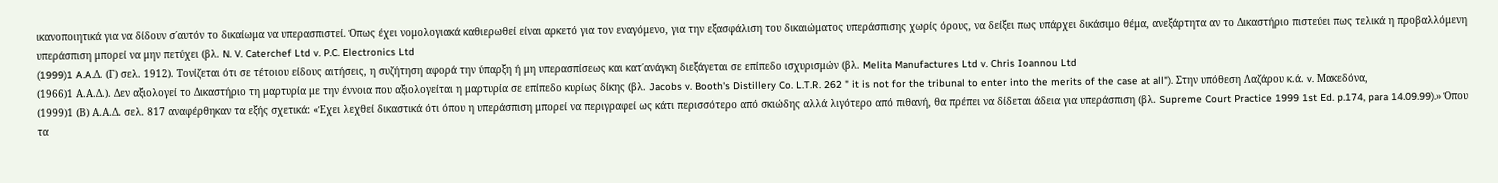ικανοποιητικά για να δίδουν σ΄αυτόν το δικαίωμα να υπερασπιστεί. Όπως έχει νομολογιακά καθιερωθεί είναι αρκετό για τον εναγόμενο, για την εξασφάλιση του δικαιώματος υπεράσπισης χωρίς όρους, να δείξει πως υπάρχει δικάσιμο θέμα, ανεξάρτητα αν το Δικαστήριο πιστεύει πως τελικά η προβαλλόμενη υπεράσπιση μπορεί να μην πετύχει (βλ. N. V. Caterchef Ltd v. P.C. Electronics Ltd
(1999)1 A.A.Δ. (Γ) σελ. 1912). Τονίζεται ότι σε τέτοιου είδους αιτήσεις, η συζήτηση αφορά την ύπαρξη ή μη υπερασπίσεως και κατ΄ανάγκη διεξάγεται σε επίπεδο ισχυρισμών (βλ. Melita Manufactures Ltd v. Chris Ioannou Ltd
(1966)1 Α.Α.Δ.). Δεν αξιολογεί το Δικαστήριο τη μαρτυρία με την έννοια που αξιολογείται η μαρτυρία σε επίπεδο κυρίως δίκης (βλ. Jacobs v. Booth's Distillery Co. L.T.R. 262 " it is not for the tribunal to enter into the merits of the case at all"). Στην υπόθεση Λαζάρου κ.ά. v. Μακεδόνα,
(1999)1 (Β) Α.Α.Δ. σελ. 817 αναφέρθηκαν τα εξής σχετικά: «Έχει λεχθεί δικαστικά ότι όπου η υπεράσπιση μπορεί να περιγραφεί ως κάτι περισσότερο από σκιώδης αλλά λιγότερο από πιθανή, θα πρέπει να δίδεται άδεια για υπεράσπιση (βλ. Supreme Court Practice 1999 1st Ed. p.174, para 14.09.99).» Όπου τα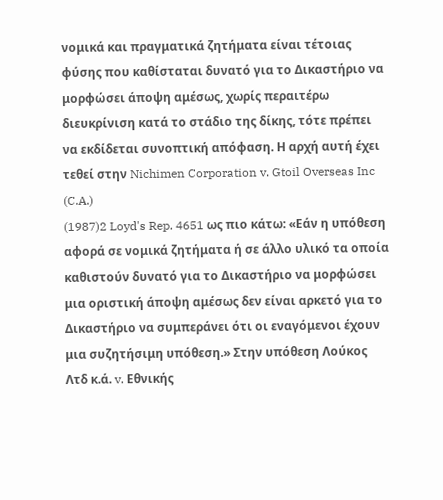νομικά και πραγματικά ζητήματα είναι τέτοιας φύσης που καθίσταται δυνατό για το Δικαστήριο να μορφώσει άποψη αμέσως, χωρίς περαιτέρω διευκρίνιση κατά το στάδιο της δίκης, τότε πρέπει να εκδίδεται συνοπτική απόφαση. Η αρχή αυτή έχει τεθεί στην Nichimen Corporation v. Gtoil Overseas Inc (C.A.)
(1987)2 Loyd's Rep. 4651 ως πιο κάτω: «Εάν η υπόθεση αφορά σε νομικά ζητήματα ή σε άλλο υλικό τα οποία καθιστούν δυνατό για το Δικαστήριο να μορφώσει μια οριστική άποψη αμέσως δεν είναι αρκετό για το Δικαστήριο να συμπεράνει ότι οι εναγόμενοι έχουν μια συζητήσιμη υπόθεση.» Στην υπόθεση Λούκος Λτδ κ.ά. v. Εθνικής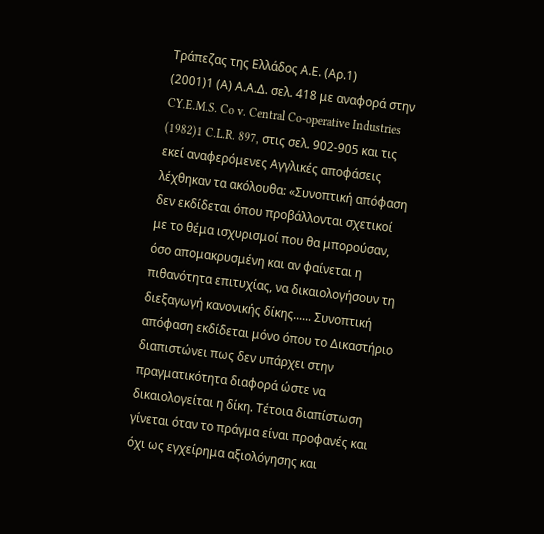Τράπεζας της Ελλάδος Α.Ε. (Αρ.1)
(2001)1 (Α) Α.Α.Δ. σελ. 418 με αναφορά στην CY.E.M.S. Co v. Central Co-operative Industries
(1982)1 C.L.R. 897, στις σελ. 902-905 και τις εκεί αναφερόμενες Αγγλικές αποφάσεις λέχθηκαν τα ακόλουθα: «Συνοπτική απόφαση δεν εκδίδεται όπου προβάλλονται σχετικοί με το θέμα ισχυρισμοί που θα μπορούσαν, όσο απομακρυσμένη και αν φαίνεται η πιθανότητα επιτυχίας, να δικαιολογήσουν τη διεξαγωγή κανονικής δίκης...... Συνοπτική απόφαση εκδίδεται μόνο όπου το Δικαστήριο διαπιστώνει πως δεν υπάρχει στην πραγματικότητα διαφορά ώστε να δικαιολογείται η δίκη. Τέτοια διαπίστωση γίνεται όταν το πράγμα είναι προφανές και όχι ως εγχείρημα αξιολόγησης και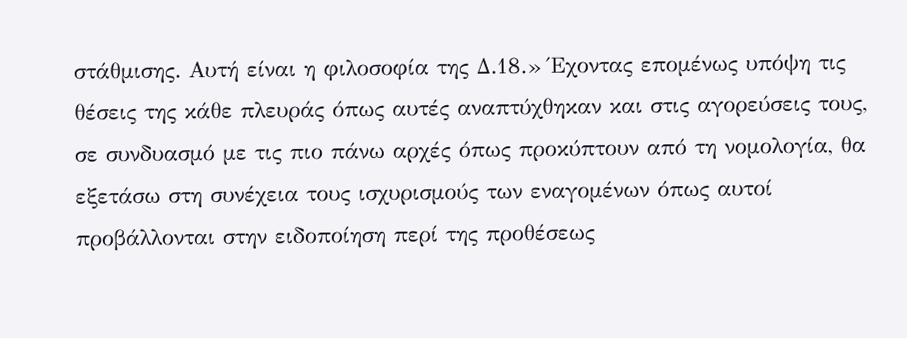στάθμισης. Αυτή είναι η φιλοσοφία της Δ.18.» Έχοντας επομένως υπόψη τις θέσεις της κάθε πλευράς όπως αυτές αναπτύχθηκαν και στις αγορεύσεις τους, σε συνδυασμό με τις πιο πάνω αρχές όπως προκύπτουν από τη νομολογία, θα εξετάσω στη συνέχεια τους ισχυρισμούς των εναγομένων όπως αυτοί προβάλλονται στην ειδοποίηση περί της προθέσεως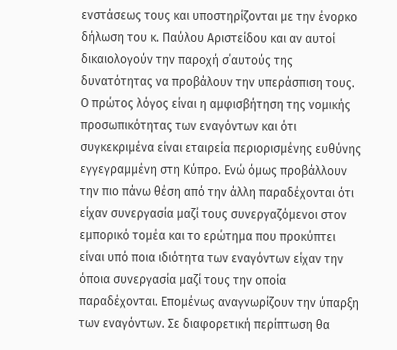ενστάσεως τους και υποστηρίζονται με την ένορκο δήλωση του κ. Παύλου Αριστείδου και αν αυτοί δικαιολογούν την παροχή σ΄αυτούς της δυνατότητας να προβάλουν την υπεράσπιση τους. Ο πρώτος λόγος είναι η αμφισβήτηση της νομικής προσωπικότητας των εναγόντων και ότι συγκεκριμένα είναι εταιρεία περιορισμένης ευθύνης εγγεγραμμένη στη Κύπρο. Ενώ όμως προβάλλουν την πιο πάνω θέση από την άλλη παραδέχονται ότι είχαν συνεργασία μαζί τους συνεργαζόμενοι στον εμπορικό τομέα και το ερώτημα που προκύπτει είναι υπό ποια ιδιότητα των εναγόντων είχαν την όποια συνεργασία μαζί τους την οποία παραδέχονται. Επομένως αναγνωρίζουν την ύπαρξη των εναγόντων. Σε διαφορετική περίπτωση θα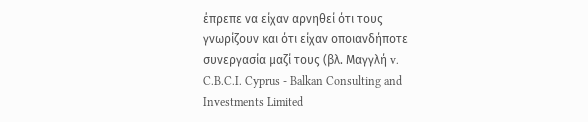έπρεπε να είχαν αρνηθεί ότι τους γνωρίζουν και ότι είχαν οποιανδήποτε συνεργασία μαζί τους (βλ. Μαγγλή v. C.B.C.I. Cyprus - Balkan Consulting and Investments Limited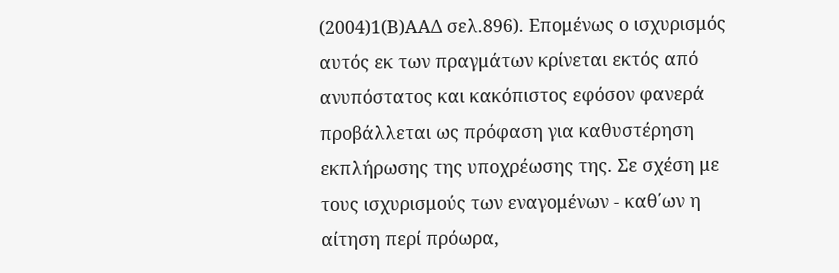(2004)1(Β)ΑΑΔ σελ.896). Επομένως ο ισχυρισμός αυτός εκ των πραγμάτων κρίνεται εκτός από ανυπόστατος και κακόπιστος εφόσον φανερά προβάλλεται ως πρόφαση για καθυστέρηση εκπλήρωσης της υποχρέωσης της. Σε σχέση με τους ισχυρισμούς των εναγομένων - καθ΄ων η αίτηση περί πρόωρα,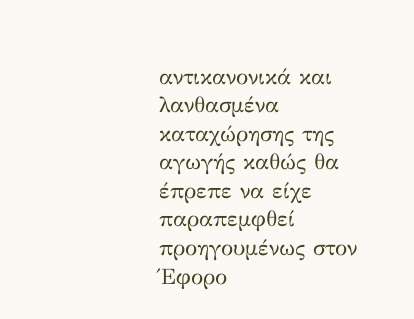αντικανονικά και λανθασμένα καταχώρησης της αγωγής καθώς θα έπρεπε να είχε παραπεμφθεί προηγουμένως στον Έφορο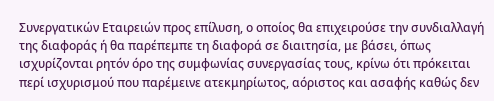Συνεργατικών Εταιρειών προς επίλυση, ο οποίος θα επιχειρούσε την συνδιαλλαγή της διαφοράς ή θα παρέπεμπε τη διαφορά σε διαιτησία, με βάσει, όπως ισχυρίζονται ρητόν όρο της συμφωνίας συνεργασίας τους, κρίνω ότι πρόκειται περί ισχυρισμού που παρέμεινε ατεκμηρίωτος, αόριστος και ασαφής καθώς δεν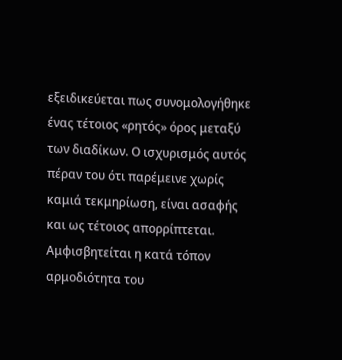εξειδικεύεται πως συνομολογήθηκε ένας τέτοιος «ρητός» όρος μεταξύ των διαδίκων. Ο ισχυρισμός αυτός πέραν του ότι παρέμεινε χωρίς καμιά τεκμηρίωση, είναι ασαφής και ως τέτοιος απορρίπτεται. Αμφισβητείται η κατά τόπον αρμοδιότητα του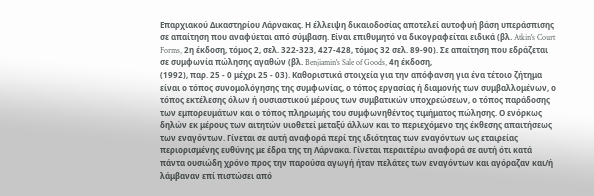Επαρχιακού Δικαστηρίου Λάρνακας. Η έλλειψη δικαιοδοσίας αποτελεί αυτοφυή βάση υπεράσπισης σε απαίτηση που αναφύεται από σύμβαση. Είναι επιθυμητό να δικογραφείται ειδικά (βλ. Atkin's Court Forms, 2η έκδοση, τόμος 2, σελ. 322-323, 427-428, τόμος 32 σελ. 89-90). Σε απαίτηση που εδράζεται σε συμφωνία πώλησης αγαθών (βλ. Benjiamin's Sale of Goods, 4η έκδοση,
(1992), παρ. 25 - 0 μέχρι 25 - 03). Καθοριστικά στοιχεία για την απόφανση για ένα τέτοιο ζήτημα είναι ο τόπος συνομολόγησης της συμφωνίας, ο τόπος εργασίας ή διαμονής των συμβαλλομένων, ο τόπος εκτέλεσης όλων ή ουσιαστικού μέρους των συμβατικών υποχρεώσεων, ο τόπος παράδοσης των εμπορευμάτων και ο τόπος πληρωμής του συμφωνηθέντος τιμήματος πώλησης. Ο ενόρκως δηλών εκ μέρους των αιτητών υιοθετεί μεταξύ άλλων και το περιεχόμενο της έκθεσης απαιτήσεως των εναγόντων. Γίνεται σε αυτή αναφορά περί της ιδιότητας των εναγόντων ως εταιρείας περιορισμένης ευθύνης με έδρα της τη Λάρνακα. Γίνεται περαιτέρω αναφορά σε αυτή ότι κατά πάντα ουσιώδη χρόνο προς την παρούσα αγωγή ήταν πελάτες των εναγόντων και αγόραζαν και/ή λάμβαναν επί πιστώσει από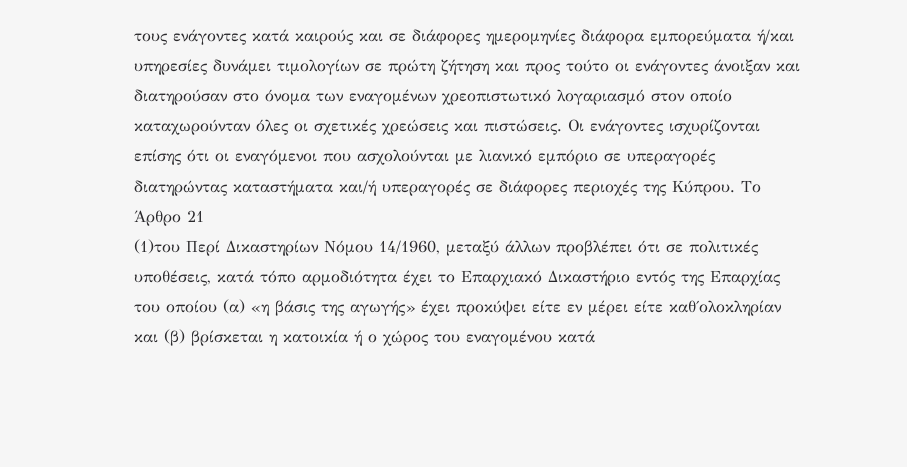τους ενάγοντες κατά καιρούς και σε διάφορες ημερομηνίες διάφορα εμπορεύματα ή/και υπηρεσίες δυνάμει τιμολογίων σε πρώτη ζήτηση και προς τούτο οι ενάγοντες άνοιξαν και διατηρούσαν στο όνομα των εναγομένων χρεοπιστωτικό λογαριασμό στον οποίο καταχωρούνταν όλες οι σχετικές χρεώσεις και πιστώσεις. Οι ενάγοντες ισχυρίζονται επίσης ότι οι εναγόμενοι που ασχολούνται με λιανικό εμπόριο σε υπεραγορές διατηρώντας καταστήματα και/ή υπεραγορές σε διάφορες περιοχές της Κύπρου. Το Άρθρο 21
(1)του Περί Δικαστηρίων Νόμου 14/1960, μεταξύ άλλων προβλέπει ότι σε πολιτικές υποθέσεις, κατά τόπο αρμοδιότητα έχει το Επαρχιακό Δικαστήριο εντός της Επαρχίας του οποίου (α) «η βάσις της αγωγής» έχει προκύψει είτε εν μέρει είτε καθ΄ολοκληρίαν και (β) βρίσκεται η κατοικία ή ο χώρος του εναγομένου κατά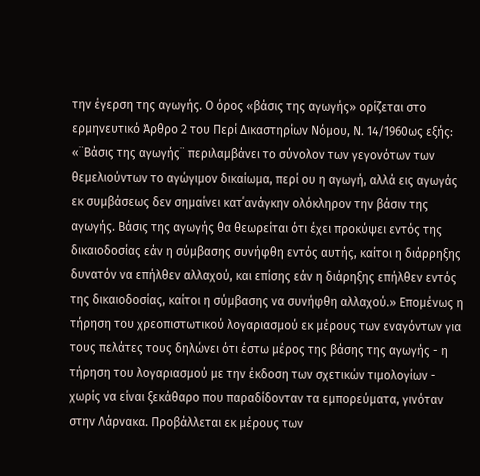την έγερση της αγωγής. Ο όρος «βάσις της αγωγής» ορίζεται στο ερμηνευτικό Άρθρο 2 του Περί Δικαστηρίων Νόμου, Ν. 14/1960ως εξής: «¨Βάσις της αγωγής¨ περιλαμβάνει το σύνολον των γεγονότων των θεμελιούντων το αγώγιμον δικαίωμα, περί ου η αγωγή, αλλά εις αγωγάς εκ συμβάσεως δεν σημαίνει κατ΄ανάγκην ολόκληρον την βάσιν της αγωγής. Βάσις της αγωγής θα θεωρείται ότι έχει προκύψει εντός της δικαιοδοσίας εάν η σύμβασης συνήφθη εντός αυτής, καίτοι η διάρρηξης δυνατόν να επήλθεν αλλαχού, και επίσης εάν η διάρηξης επήλθεν εντός της δικαιοδοσίας, καίτοι η σύμβασης να συνήφθη αλλαχού.» Επομένως η τήρηση του χρεοπιστωτικού λογαριασμού εκ μέρους των εναγόντων για τους πελάτες τους δηλώνει ότι έστω μέρος της βάσης της αγωγής - η τήρηση του λογαριασμού με την έκδοση των σχετικών τιμολογίων - χωρίς να είναι ξεκάθαρο που παραδίδονταν τα εμπορεύματα, γινόταν στην Λάρνακα. Προβάλλεται εκ μέρους των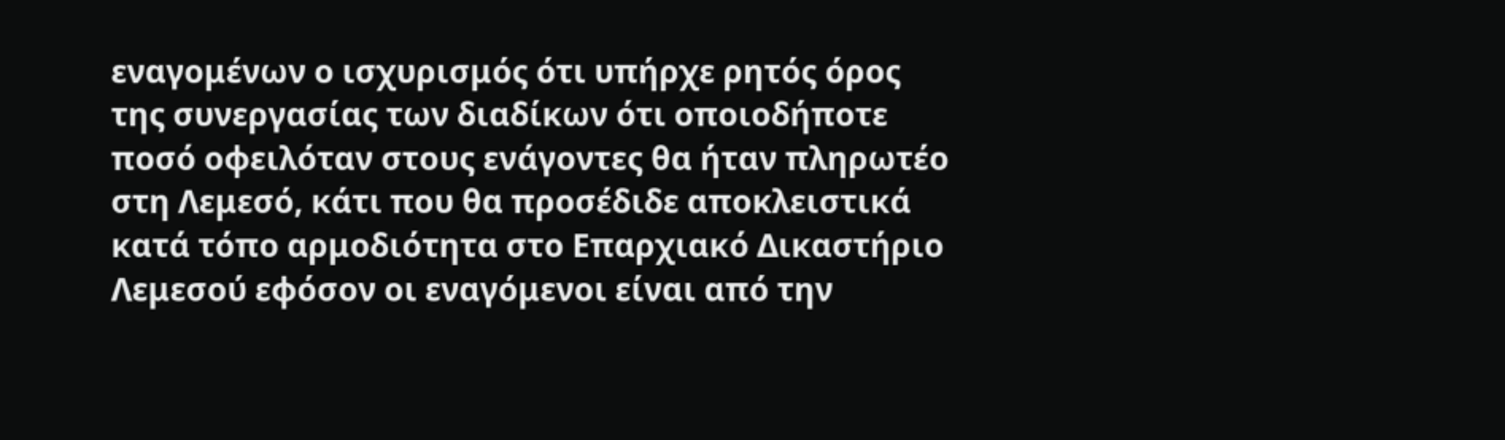εναγομένων ο ισχυρισμός ότι υπήρχε ρητός όρος της συνεργασίας των διαδίκων ότι οποιοδήποτε ποσό οφειλόταν στους ενάγοντες θα ήταν πληρωτέο στη Λεμεσό, κάτι που θα προσέδιδε αποκλειστικά κατά τόπο αρμοδιότητα στο Επαρχιακό Δικαστήριο Λεμεσού εφόσον οι εναγόμενοι είναι από την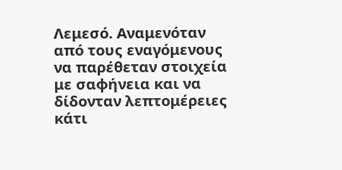Λεμεσό. Αναμενόταν από τους εναγόμενους να παρέθεταν στοιχεία με σαφήνεια και να δίδονταν λεπτομέρειες κάτι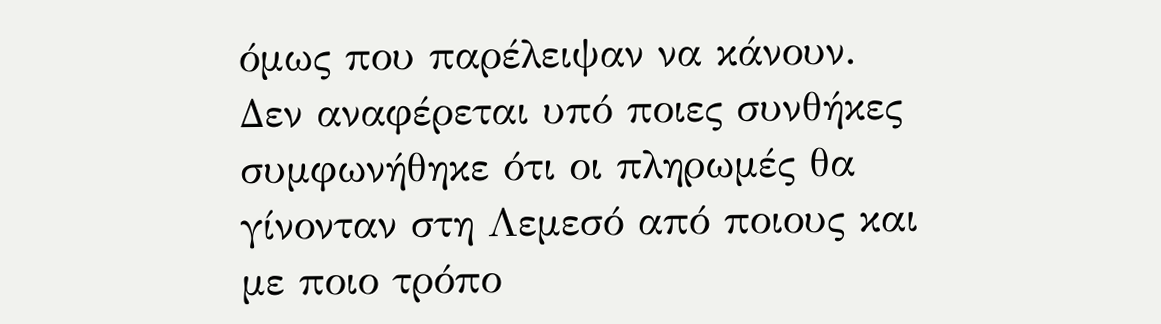όμως που παρέλειψαν να κάνουν. Δεν αναφέρεται υπό ποιες συνθήκες συμφωνήθηκε ότι οι πληρωμές θα γίνονταν στη Λεμεσό από ποιους και με ποιο τρόπο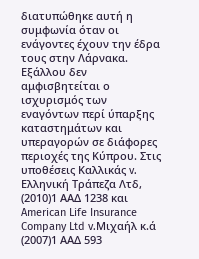διατυπώθηκε αυτή η συμφωνία όταν οι ενάγοντες έχουν την έδρα τους στην Λάρνακα. Εξάλλου δεν αμφισβητείται ο ισχυρισμός των εναγόντων περί ύπαρξης καταστημάτων και υπεραγορών σε διάφορες περιοχές της Κύπρου. Στις υποθέσεις Καλλικάς v. Ελληνική Τράπεζα Λτδ,
(2010)1 ΑΑΔ 1238 και American Life Insurance Company Ltd v.Μιχαήλ κ.ά
(2007)1 ΑΑΔ 593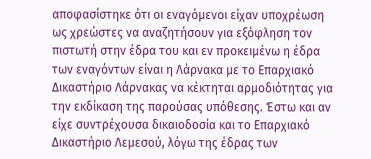αποφασίστηκε ότι οι εναγόμενοι είχαν υποχρέωση ως χρεώστες να αναζητήσουν για εξόφληση τον πιστωτή στην έδρα του και εν προκειμένω η έδρα των εναγόντων είναι η Λάρνακα με το Επαρχιακό Δικαστήριο Λάρνακας να κέκτηται αρμοδιότητας για την εκδίκαση της παρούσας υπόθεσης. Έστω και αν είχε συντρέχουσα δικαιοδοσία και το Επαρχιακό Δικαστήριο Λεμεσού, λόγω της έδρας των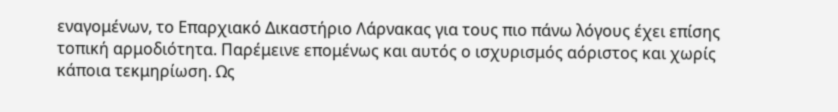εναγομένων, το Επαρχιακό Δικαστήριο Λάρνακας για τους πιο πάνω λόγους έχει επίσης τοπική αρμοδιότητα. Παρέμεινε επομένως και αυτός ο ισχυρισμός αόριστος και χωρίς κάποια τεκμηρίωση. Ως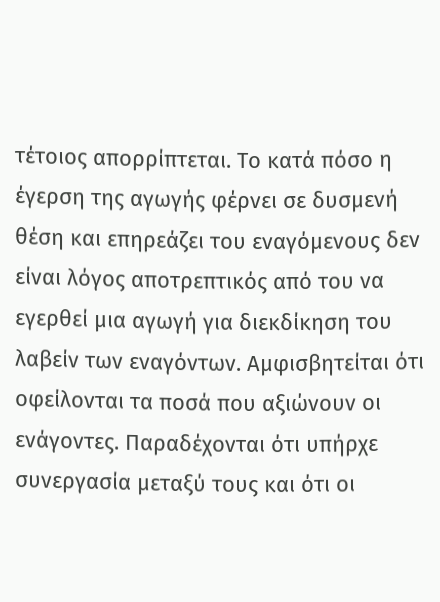τέτοιος απορρίπτεται. Το κατά πόσο η έγερση της αγωγής φέρνει σε δυσμενή θέση και επηρεάζει του εναγόμενους δεν είναι λόγος αποτρεπτικός από του να εγερθεί μια αγωγή για διεκδίκηση του λαβείν των εναγόντων. Αμφισβητείται ότι οφείλονται τα ποσά που αξιώνουν οι ενάγοντες. Παραδέχονται ότι υπήρχε συνεργασία μεταξύ τους και ότι οι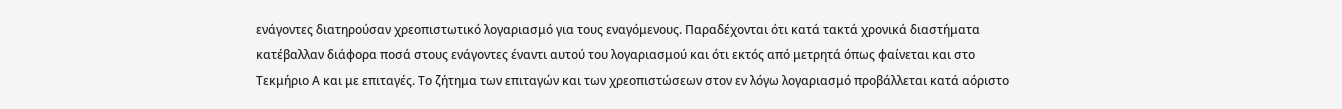ενάγοντες διατηρούσαν χρεοπιστωτικό λογαριασμό για τους εναγόμενους. Παραδέχονται ότι κατά τακτά χρονικά διαστήματα κατέβαλλαν διάφορα ποσά στους ενάγοντες έναντι αυτού του λογαριασμού και ότι εκτός από μετρητά όπως φαίνεται και στο Τεκμήριο Α και με επιταγές. Το ζήτημα των επιταγών και των χρεοπιστώσεων στον εν λόγω λογαριασμό προβάλλεται κατά αόριστο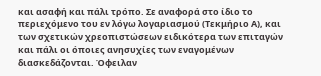και ασαφή και πάλι τρόπο. Σε αναφορά στο ίδιο το περιεχόμενο του εν λόγω λογαριασμού (Τεκμήριο Α), και των σχετικών χρεοπιστώσεων ειδικότερα των επιταγών και πάλι οι όποιες ανησυχίες των εναγομένων διασκεδάζονται. Όφειλαν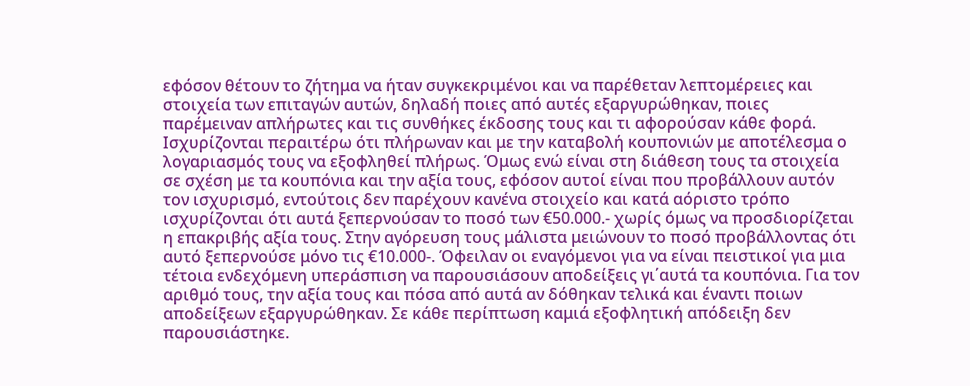εφόσον θέτουν το ζήτημα να ήταν συγκεκριμένοι και να παρέθεταν λεπτομέρειες και στοιχεία των επιταγών αυτών, δηλαδή ποιες από αυτές εξαργυρώθηκαν, ποιες παρέμειναν απλήρωτες και τις συνθήκες έκδοσης τους και τι αφορούσαν κάθε φορά. Ισχυρίζονται περαιτέρω ότι πλήρωναν και με την καταβολή κουπονιών με αποτέλεσμα ο λογαριασμός τους να εξοφληθεί πλήρως. Όμως ενώ είναι στη διάθεση τους τα στοιχεία σε σχέση με τα κουπόνια και την αξία τους, εφόσον αυτοί είναι που προβάλλουν αυτόν τον ισχυρισμό, εντούτοις δεν παρέχουν κανένα στοιχείο και κατά αόριστο τρόπο ισχυρίζονται ότι αυτά ξεπερνούσαν το ποσό των €50.000.- χωρίς όμως να προσδιορίζεται η επακριβής αξία τους. Στην αγόρευση τους μάλιστα μειώνουν το ποσό προβάλλοντας ότι αυτό ξεπερνούσε μόνο τις €10.000-. Όφειλαν οι εναγόμενοι για να είναι πειστικοί για μια τέτοια ενδεχόμενη υπεράσπιση να παρουσιάσουν αποδείξεις γι΄αυτά τα κουπόνια. Για τον αριθμό τους, την αξία τους και πόσα από αυτά αν δόθηκαν τελικά και έναντι ποιων αποδείξεων εξαργυρώθηκαν. Σε κάθε περίπτωση καμιά εξοφλητική απόδειξη δεν παρουσιάστηκε.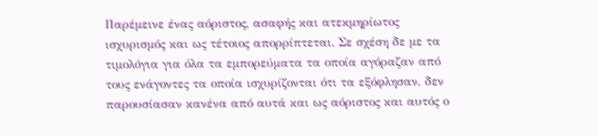Παρέμεινε ένας αόριστος, ασαφής και ατεκμηρίωτος ισχυρισμός και ως τέτοιος απορρίπτεται. Σε σχέση δε με τα τιμολόγια για όλα τα εμπορεύματα τα οποία αγόραζαν από τους ενάγοντες τα οποία ισχυρίζονται ότι τα εξόφλησαν, δεν παρουσίασαν κανένα από αυτά και ως αόριστος και αυτός ο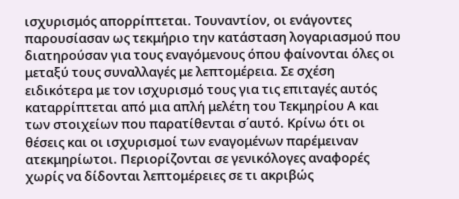ισχυρισμός απορρίπτεται. Τουναντίον, οι ενάγοντες παρουσίασαν ως τεκμήριο την κατάσταση λογαριασμού που διατηρούσαν για τους εναγόμενους όπου φαίνονται όλες οι μεταξύ τους συναλλαγές με λεπτομέρεια. Σε σχέση ειδικότερα με τον ισχυρισμό τους για τις επιταγές αυτός καταρρίπτεται από μια απλή μελέτη του Τεκμηρίου Α και των στοιχείων που παρατίθενται σ΄αυτό. Κρίνω ότι οι θέσεις και οι ισχυρισμοί των εναγομένων παρέμειναν ατεκμηρίωτοι. Περιορίζονται σε γενικόλογες αναφορές χωρίς να δίδονται λεπτομέρειες σε τι ακριβώς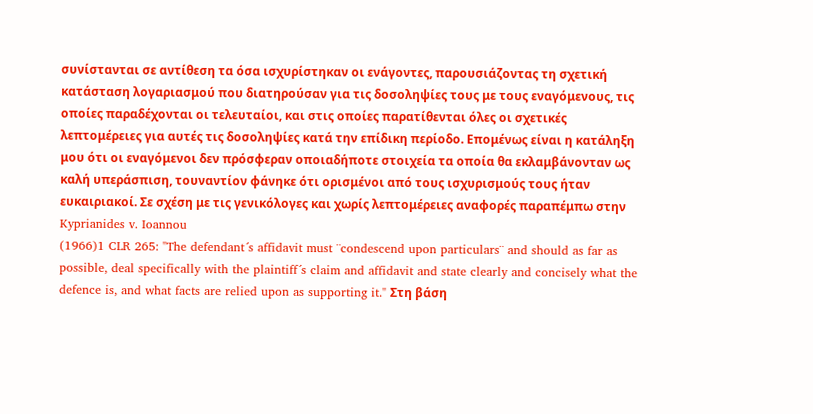συνίστανται σε αντίθεση τα όσα ισχυρίστηκαν οι ενάγοντες, παρουσιάζοντας τη σχετική κατάσταση λογαριασμού που διατηρούσαν για τις δοσοληψίες τους με τους εναγόμενους, τις οποίες παραδέχονται οι τελευταίοι, και στις οποίες παρατίθενται όλες οι σχετικές λεπτομέρειες για αυτές τις δοσοληψίες κατά την επίδικη περίοδο. Επομένως είναι η κατάληξη μου ότι οι εναγόμενοι δεν πρόσφεραν οποιαδήποτε στοιχεία τα οποία θα εκλαμβάνονταν ως καλή υπεράσπιση, τουναντίον φάνηκε ότι ορισμένοι από τους ισχυρισμούς τους ήταν ευκαιριακοί. Σε σχέση με τις γενικόλογες και χωρίς λεπτομέρειες αναφορές παραπέμπω στην Kyprianides v. Ioannou
(1966)1 CLR 265: "The defendant´s affidavit must ¨condescend upon particulars¨ and should as far as possible, deal specifically with the plaintiff´s claim and affidavit and state clearly and concisely what the defence is, and what facts are relied upon as supporting it." Στη βάση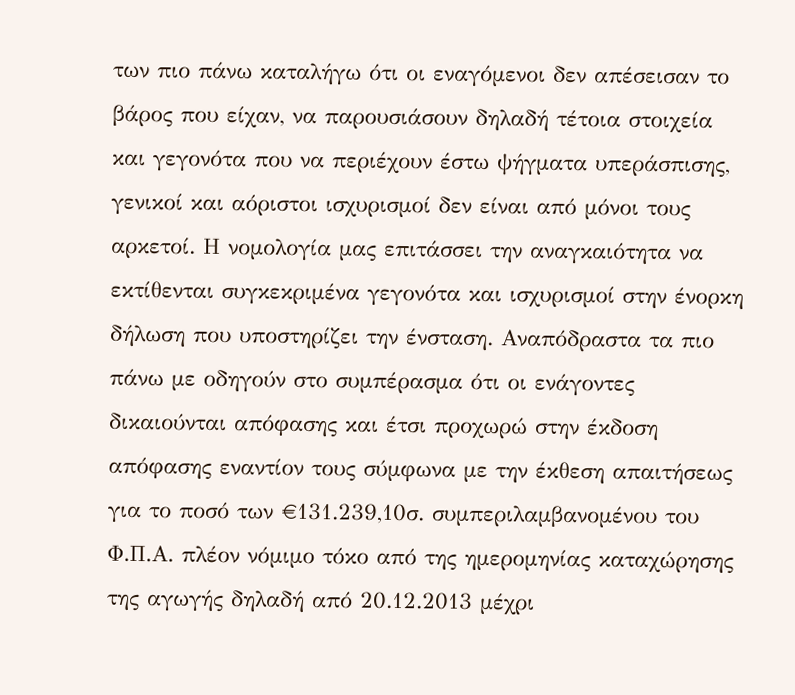των πιο πάνω καταλήγω ότι οι εναγόμενοι δεν απέσεισαν το βάρος που είχαν, να παρουσιάσουν δηλαδή τέτοια στοιχεία και γεγονότα που να περιέχουν έστω ψήγματα υπεράσπισης, γενικοί και αόριστοι ισχυρισμοί δεν είναι από μόνοι τους αρκετοί. Η νομολογία μας επιτάσσει την αναγκαιότητα να εκτίθενται συγκεκριμένα γεγονότα και ισχυρισμοί στην ένορκη δήλωση που υποστηρίζει την ένσταση. Αναπόδραστα τα πιο πάνω με οδηγούν στο συμπέρασμα ότι οι ενάγοντες δικαιούνται απόφασης και έτσι προχωρώ στην έκδοση απόφασης εναντίον τους σύμφωνα με την έκθεση απαιτήσεως για το ποσό των €131.239,10σ. συμπεριλαμβανομένου του Φ.Π.Α. πλέον νόμιμο τόκο από της ημερομηνίας καταχώρησης της αγωγής δηλαδή από 20.12.2013 μέχρι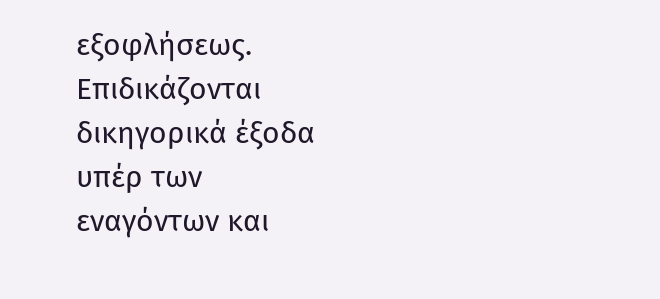εξοφλήσεως. Επιδικάζονται δικηγορικά έξοδα υπέρ των εναγόντων και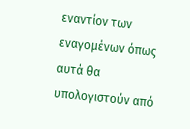εναντίον των εναγομένων όπως αυτά θα υπολογιστούν από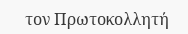τον Πρωτοκολλητή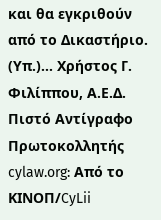και θα εγκριθούν από το Δικαστήριο. (Υπ.)... Χρήστος Γ. Φιλίππου, Α.Ε.Δ. Πιστό Αντίγραφο Πρωτοκολλητής cylaw.org: Από το ΚΙΝOΠ/CyLii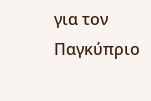για τον Παγκύπριο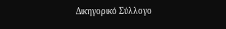Δικηγορικό Σύλλογο